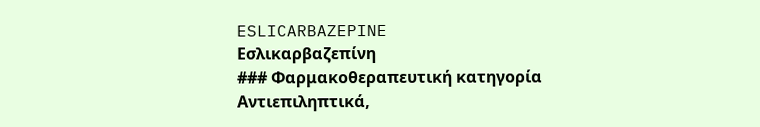ESLICARBAZEPINE
Εσλικαρβαζεπίνη
### Φαρμακοθεραπευτική κατηγορία Αντιεπιληπτικά,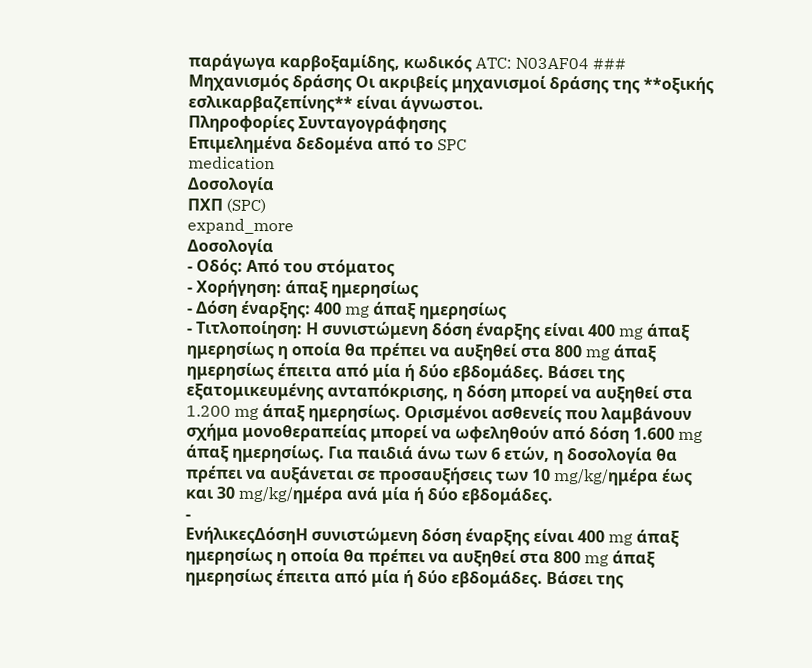παράγωγα καρβοξαμίδης, κωδικός ATC: N03AF04 ### Μηχανισμός δράσης Οι ακριβείς μηχανισμοί δράσης της **οξικής εσλικαρβαζεπίνης** είναι άγνωστοι.
Πληροφορίες Συνταγογράφησης
Επιμελημένα δεδομένα από το SPC
medication
Δοσολογία
ΠΧΠ (SPC)
expand_more
Δοσολογία
- Οδός: Από του στόματος
- Χορήγηση: άπαξ ημερησίως
- Δόση έναρξης: 400 mg άπαξ ημερησίως
- Τιτλοποίηση: Η συνιστώμενη δόση έναρξης είναι 400 mg άπαξ ημερησίως η οποία θα πρέπει να αυξηθεί στα 800 mg άπαξ ημερησίως έπειτα από μία ή δύο εβδομάδες. Βάσει της εξατομικευμένης ανταπόκρισης, η δόση μπορεί να αυξηθεί στα 1.200 mg άπαξ ημερησίως. Ορισμένοι ασθενείς που λαμβάνουν σχήμα μονοθεραπείας μπορεί να ωφεληθούν από δόση 1.600 mg άπαξ ημερησίως. Για παιδιά άνω των 6 ετών, η δοσολογία θα πρέπει να αυξάνεται σε προσαυξήσεις των 10 mg/kg/ημέρα έως και 30 mg/kg/ημέρα ανά μία ή δύο εβδομάδες.
-
ΕνήλικεςΔόσηΗ συνιστώμενη δόση έναρξης είναι 400 mg άπαξ ημερησίως η οποία θα πρέπει να αυξηθεί στα 800 mg άπαξ ημερησίως έπειτα από μία ή δύο εβδομάδες. Βάσει της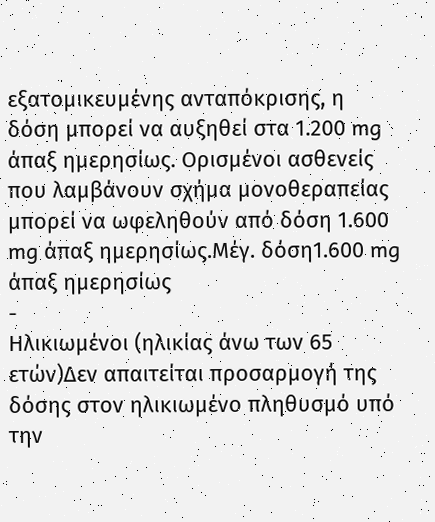εξατομικευμένης ανταπόκρισης, η δόση μπορεί να αυξηθεί στα 1.200 mg άπαξ ημερησίως. Ορισμένοι ασθενείς που λαμβάνουν σχήμα μονοθεραπείας μπορεί να ωφεληθούν από δόση 1.600 mg άπαξ ημερησίως.Μέγ. δόση1.600 mg άπαξ ημερησίως
-
Ηλικιωμένοι (ηλικίας άνω των 65 ετών)Δεν απαιτείται προσαρμογή της δόσης στον ηλικιωμένο πληθυσμό υπό την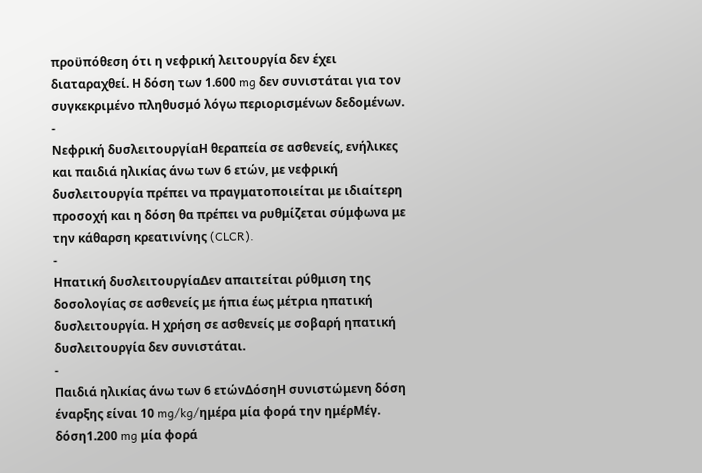προϋπόθεση ότι η νεφρική λειτουργία δεν έχει διαταραχθεί. Η δόση των 1.600 mg δεν συνιστάται για τον συγκεκριμένο πληθυσμό λόγω περιορισμένων δεδομένων.
-
Νεφρική δυσλειτουργίαΗ θεραπεία σε ασθενείς, ενήλικες και παιδιά ηλικίας άνω των 6 ετών, με νεφρική δυσλειτουργία πρέπει να πραγματοποιείται με ιδιαίτερη προσοχή και η δόση θα πρέπει να ρυθμίζεται σύμφωνα με την κάθαρση κρεατινίνης (CLCR).
-
Ηπατική δυσλειτουργίαΔεν απαιτείται ρύθμιση της δοσολογίας σε ασθενείς με ήπια έως μέτρια ηπατική δυσλειτουργία. Η χρήση σε ασθενείς με σοβαρή ηπατική δυσλειτουργία δεν συνιστάται.
-
Παιδιά ηλικίας άνω των 6 ετώνΔόσηΗ συνιστώμενη δόση έναρξης είναι 10 mg/kg/ημέρα μία φορά την ημέρΜέγ. δόση1.200 mg μία φορά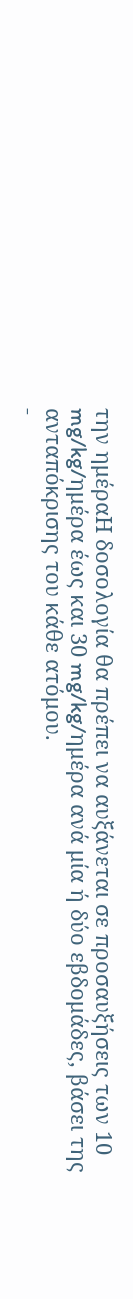την ημέραΗ δοσολογία θα πρέπει να αυξάνεται σε προσαυξήσεις των 10 mg/kg/ημέρα έως και 30 mg/kg/ημέρα ανά μία ή δύο εβδομάδες, βάσει της ανταπόκρισης του κάθε ατόμου.
-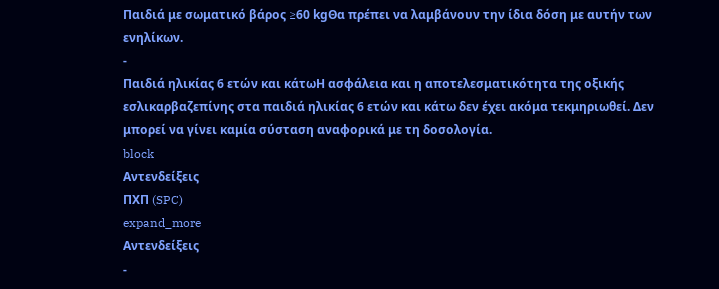Παιδιά με σωματικό βάρος ≥60 kgΘα πρέπει να λαμβάνουν την ίδια δόση με αυτήν των ενηλίκων.
-
Παιδιά ηλικίας 6 ετών και κάτωΗ ασφάλεια και η αποτελεσματικότητα της οξικής εσλικαρβαζεπίνης στα παιδιά ηλικίας 6 ετών και κάτω δεν έχει ακόμα τεκμηριωθεί. Δεν μπορεί να γίνει καμία σύσταση αναφορικά με τη δοσολογία.
block
Αντενδείξεις
ΠΧΠ (SPC)
expand_more
Αντενδείξεις
-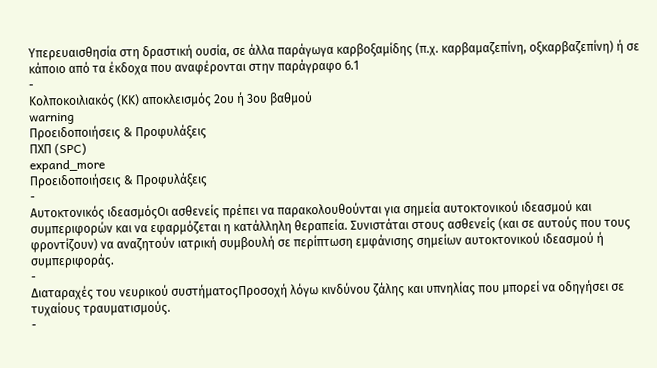Υπερευαισθησία στη δραστική ουσία, σε άλλα παράγωγα καρβοξαμίδης (π.χ. καρβαμαζεπίνη, οξκαρβαζεπίνη) ή σε κάποιο από τα έκδοχα που αναφέρονται στην παράγραφο 6.1
-
Κολποκοιλιακός (ΚΚ) αποκλεισμός 2ου ή 3ου βαθμού
warning
Προειδοποιήσεις & Προφυλάξεις
ΠΧΠ (SPC)
expand_more
Προειδοποιήσεις & Προφυλάξεις
-
Αυτοκτονικός ιδεασμόςΟι ασθενείς πρέπει να παρακολουθούνται για σημεία αυτοκτονικού ιδεασμού και συμπεριφορών και να εφαρμόζεται η κατάλληλη θεραπεία. Συνιστάται στους ασθενείς (και σε αυτούς που τους φροντίζουν) να αναζητούν ιατρική συμβουλή σε περίπτωση εμφάνισης σημείων αυτοκτονικού ιδεασμού ή συμπεριφοράς.
-
Διαταραχές του νευρικού συστήματοςΠροσοχή λόγω κινδύνου ζάλης και υπνηλίας που μπορεί να οδηγήσει σε τυχαίους τραυματισμούς.
-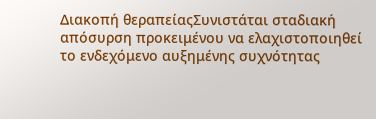Διακοπή θεραπείαςΣυνιστάται σταδιακή απόσυρση προκειμένου να ελαχιστοποιηθεί το ενδεχόμενο αυξημένης συχνότητας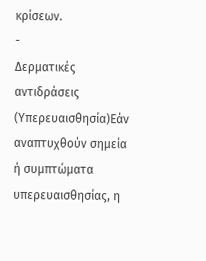κρίσεων.
-
Δερματικές αντιδράσεις (Υπερευαισθησία)Εάν αναπτυχθούν σημεία ή συμπτώματα υπερευαισθησίας, η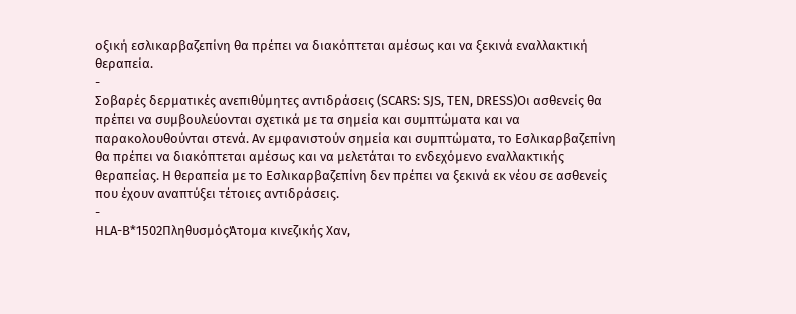οξική εσλικαρβαζεπίνη θα πρέπει να διακόπτεται αμέσως και να ξεκινά εναλλακτική θεραπεία.
-
Σοβαρές δερματικές ανεπιθύμητες αντιδράσεις (SCARS: SJS, TEN, DRESS)Οι ασθενείς θα πρέπει να συμβουλεύονται σχετικά με τα σημεία και συμπτώματα και να παρακολουθούνται στενά. Αν εμφανιστούν σημεία και συμπτώματα, το Εσλικαρβαζεπίνη θα πρέπει να διακόπτεται αμέσως και να μελετάται το ενδεχόμενο εναλλακτικής θεραπείας. Η θεραπεία με το Εσλικαρβαζεπίνη δεν πρέπει να ξεκινά εκ νέου σε ασθενείς που έχουν αναπτύξει τέτοιες αντιδράσεις.
-
HLA-B*1502ΠληθυσμόςΆτομα κινεζικής Χαν,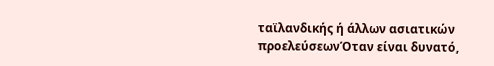ταϊλανδικής ή άλλων ασιατικών προελεύσεωνΌταν είναι δυνατό,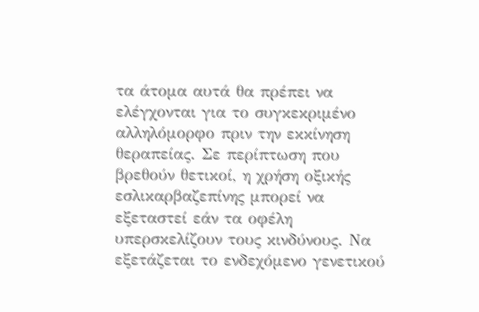τα άτομα αυτά θα πρέπει να ελέγχονται για το συγκεκριμένο αλληλόμορφο πριν την εκκίνηση θεραπείας. Σε περίπτωση που βρεθούν θετικοί, η χρήση οξικής εσλικαρβαζεπίνης μπορεί να εξεταστεί εάν τα οφέλη υπερσκελίζουν τους κινδύνους. Να εξετάζεται το ενδεχόμενο γενετικού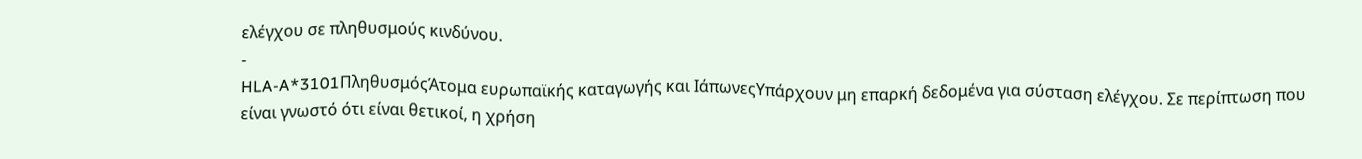ελέγχου σε πληθυσμούς κινδύνου.
-
HLA-A*3101ΠληθυσμόςΆτομα ευρωπαϊκής καταγωγής και ΙάπωνεςΥπάρχουν μη επαρκή δεδομένα για σύσταση ελέγχου. Σε περίπτωση που είναι γνωστό ότι είναι θετικοί, η χρήση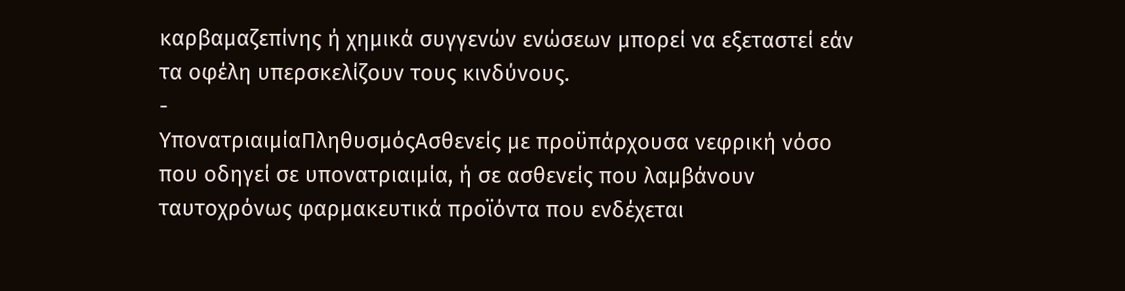καρβαμαζεπίνης ή χημικά συγγενών ενώσεων μπορεί να εξεταστεί εάν τα οφέλη υπερσκελίζουν τους κινδύνους.
-
ΥπονατριαιμίαΠληθυσμόςΑσθενείς με προϋπάρχουσα νεφρική νόσο που οδηγεί σε υπονατριαιμία, ή σε ασθενείς που λαμβάνουν ταυτοχρόνως φαρμακευτικά προϊόντα που ενδέχεται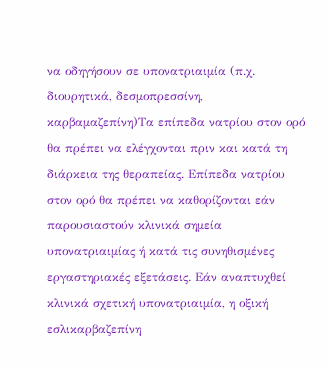να οδηγήσουν σε υπονατριαιμία (π.χ. διουρητικά, δεσμοπρεσσίνη, καρβαμαζεπίνη)Τα επίπεδα νατρίου στον ορό θα πρέπει να ελέγχονται πριν και κατά τη διάρκεια της θεραπείας. Επίπεδα νατρίου στον ορό θα πρέπει να καθορίζονται εάν παρουσιαστούν κλινικά σημεία υπονατριαιμίας ή κατά τις συνηθισμένες εργαστηριακές εξετάσεις. Εάν αναπτυχθεί κλινικά σχετική υπονατριαιμία, η οξική εσλικαρβαζεπίνη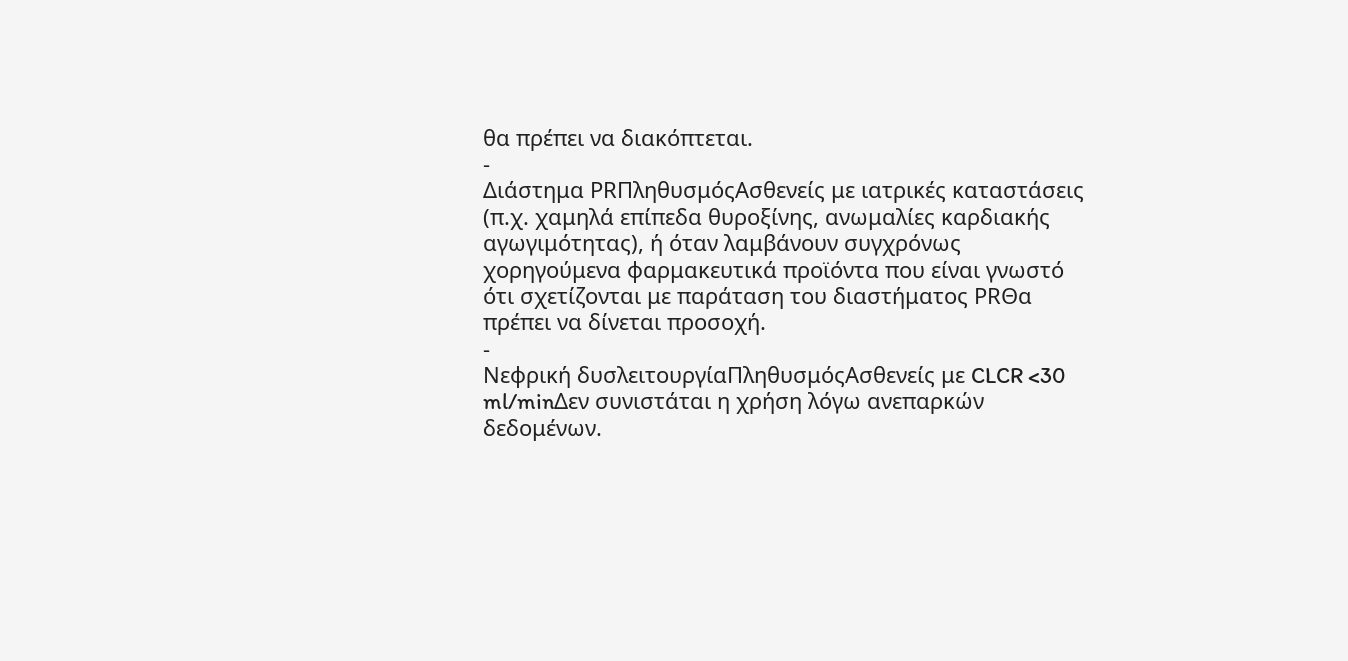θα πρέπει να διακόπτεται.
-
Διάστημα PRΠληθυσμόςΑσθενείς με ιατρικές καταστάσεις (π.χ. χαμηλά επίπεδα θυροξίνης, ανωμαλίες καρδιακής αγωγιμότητας), ή όταν λαμβάνουν συγχρόνως χορηγούμενα φαρμακευτικά προϊόντα που είναι γνωστό ότι σχετίζονται με παράταση του διαστήματος PRΘα πρέπει να δίνεται προσοχή.
-
Νεφρική δυσλειτουργίαΠληθυσμόςΑσθενείς με CLCR <30 ml/minΔεν συνιστάται η χρήση λόγω ανεπαρκών δεδομένων.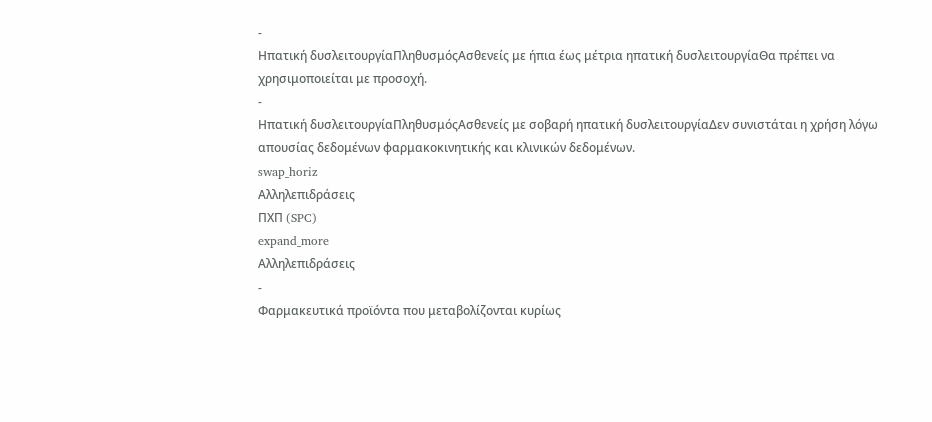-
Ηπατική δυσλειτουργίαΠληθυσμόςΑσθενείς με ήπια έως μέτρια ηπατική δυσλειτουργίαΘα πρέπει να χρησιμοποιείται με προσοχή.
-
Ηπατική δυσλειτουργίαΠληθυσμόςΑσθενείς με σοβαρή ηπατική δυσλειτουργίαΔεν συνιστάται η χρήση λόγω απουσίας δεδομένων φαρμακοκινητικής και κλινικών δεδομένων.
swap_horiz
Αλληλεπιδράσεις
ΠΧΠ (SPC)
expand_more
Αλληλεπιδράσεις
-
Φαρμακευτικά προϊόντα που μεταβολίζονται κυρίως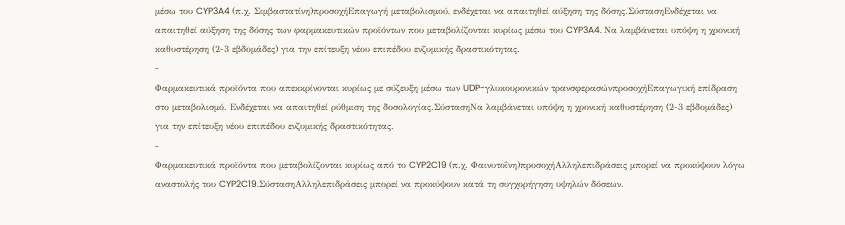μέσω του CYP3A4 (π.χ. Σιμβαστατίνη)προσοχήΕπαγωγή μεταβολισμού, ενδέχεται να απαιτηθεί αύξηση της δόσης.ΣύστασηΕνδέχεται να απαιτηθεί αύξηση της δόσης των φαρμακευτικών προϊόντων που μεταβολίζονται κυρίως μέσω του CYP3A4. Να λαμβάνεται υπόψη η χρονική καθυστέρηση (2-3 εβδομάδες) για την επίτευξη νέου επιπέδου ενζυμικής δραστικότητας.
-
Φαρμακευτικά προϊόντα που απεκκρίνονται κυρίως με σύζευξη μέσω των UDP-γλυκουρονικών τρανσφερασώνπροσοχήΕπαγωγική επίδραση στο μεταβολισμό. Ενδέχεται να απαιτηθεί ρύθμιση της δοσολογίας.ΣύστασηΝα λαμβάνεται υπόψη η χρονική καθυστέρηση (2-3 εβδομάδες) για την επίτευξη νέου επιπέδου ενζυμικής δραστικότητας.
-
Φαρμακευτικά προϊόντα που μεταβολίζονται κυρίως από το CYP2C19 (π.χ. Φαινυτοΐνη)προσοχήΑλληλεπιδράσεις μπορεί να προκύψουν λόγω αναστολής του CYP2C19.ΣύστασηΑλληλεπιδράσεις μπορεί να προκύψουν κατά τη συγχορήγηση υψηλών δόσεων.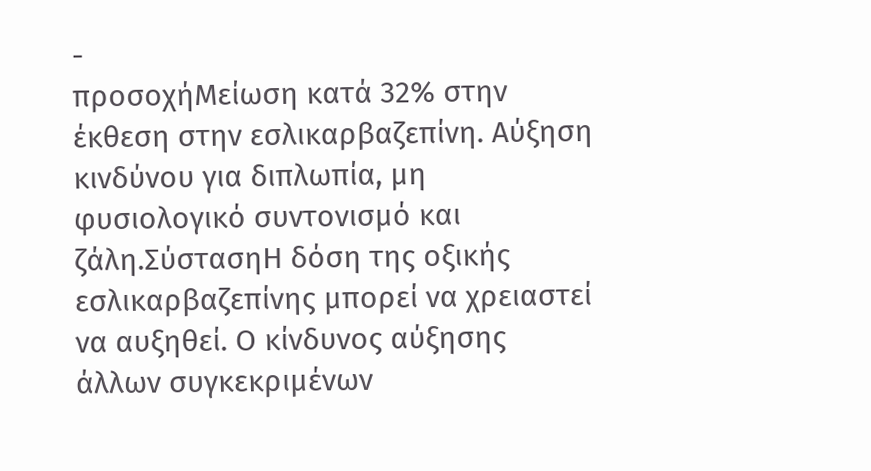-
προσοχήΜείωση κατά 32% στην έκθεση στην εσλικαρβαζεπίνη. Αύξηση κινδύνου για διπλωπία, μη φυσιολογικό συντονισμό και ζάλη.ΣύστασηΗ δόση της οξικής εσλικαρβαζεπίνης μπορεί να χρειαστεί να αυξηθεί. Ο κίνδυνος αύξησης άλλων συγκεκριμένων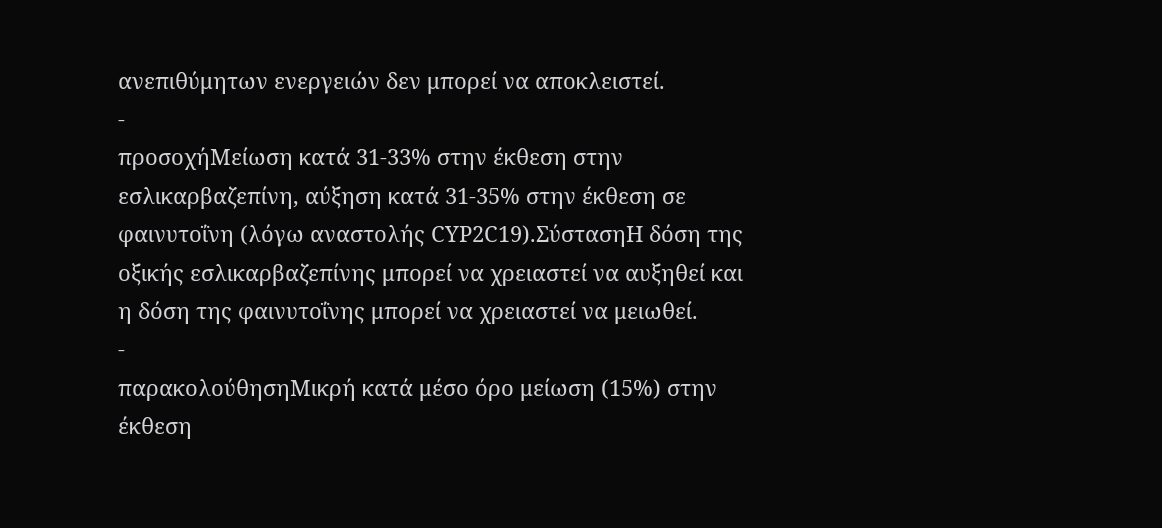ανεπιθύμητων ενεργειών δεν μπορεί να αποκλειστεί.
-
προσοχήΜείωση κατά 31-33% στην έκθεση στην εσλικαρβαζεπίνη, αύξηση κατά 31-35% στην έκθεση σε φαινυτοΐνη (λόγω αναστολής CYP2C19).ΣύστασηΗ δόση της οξικής εσλικαρβαζεπίνης μπορεί να χρειαστεί να αυξηθεί και η δόση της φαινυτοΐνης μπορεί να χρειαστεί να μειωθεί.
-
παρακολούθησηΜικρή κατά μέσο όρο μείωση (15%) στην έκθεση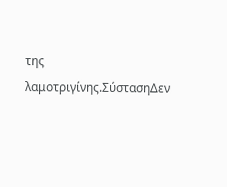της λαμοτριγίνης.ΣύστασηΔεν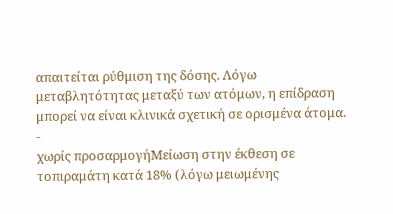απαιτείται ρύθμιση της δόσης. Λόγω μεταβλητότητας μεταξύ των ατόμων, η επίδραση μπορεί να είναι κλινικά σχετική σε ορισμένα άτομα.
-
χωρίς προσαρμογήΜείωση στην έκθεση σε τοπιραμάτη κατά 18% (λόγω μειωμένης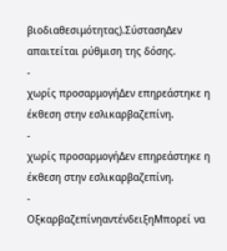βιοδιαθεσιμότητας).ΣύστασηΔεν απαιτείται ρύθμιση της δόσης.
-
χωρίς προσαρμογήΔεν επηρεάστηκε η έκθεση στην εσλικαρβαζεπίνη.
-
χωρίς προσαρμογήΔεν επηρεάστηκε η έκθεση στην εσλικαρβαζεπίνη.
-
ΟξκαρβαζεπίνηαντένδειξηΜπορεί να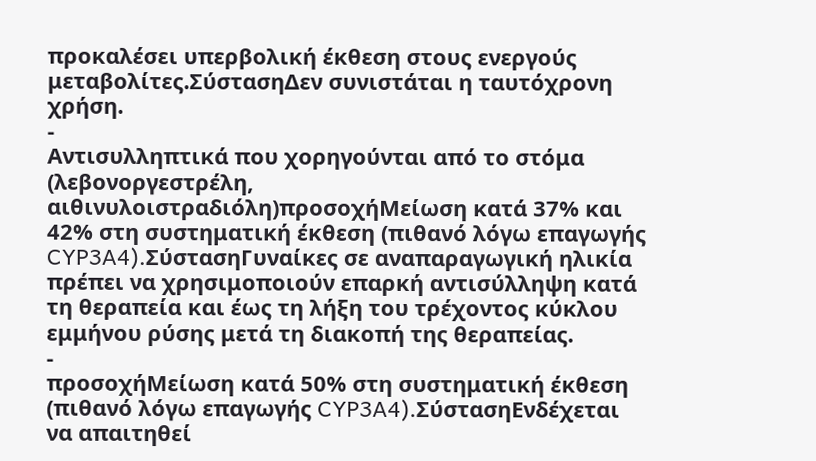προκαλέσει υπερβολική έκθεση στους ενεργούς μεταβολίτες.ΣύστασηΔεν συνιστάται η ταυτόχρονη χρήση.
-
Αντισυλληπτικά που χορηγούνται από το στόμα (λεβονοργεστρέλη, αιθινυλοιστραδιόλη)προσοχήΜείωση κατά 37% και 42% στη συστηματική έκθεση (πιθανό λόγω επαγωγής CYP3A4).ΣύστασηΓυναίκες σε αναπαραγωγική ηλικία πρέπει να χρησιμοποιούν επαρκή αντισύλληψη κατά τη θεραπεία και έως τη λήξη του τρέχοντος κύκλου εμμήνου ρύσης μετά τη διακοπή της θεραπείας.
-
προσοχήΜείωση κατά 50% στη συστηματική έκθεση (πιθανό λόγω επαγωγής CYP3A4).ΣύστασηΕνδέχεται να απαιτηθεί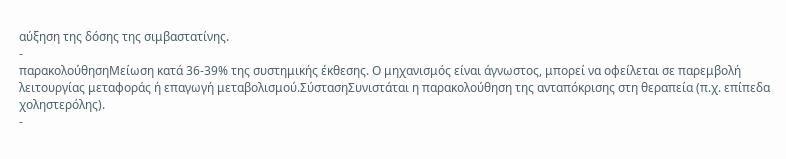αύξηση της δόσης της σιμβαστατίνης.
-
παρακολούθησηΜείωση κατά 36-39% της συστημικής έκθεσης. Ο μηχανισμός είναι άγνωστος, μπορεί να οφείλεται σε παρεμβολή λειτουργίας μεταφοράς ή επαγωγή μεταβολισμού.ΣύστασηΣυνιστάται η παρακολούθηση της ανταπόκρισης στη θεραπεία (π.χ. επίπεδα χοληστερόλης).
-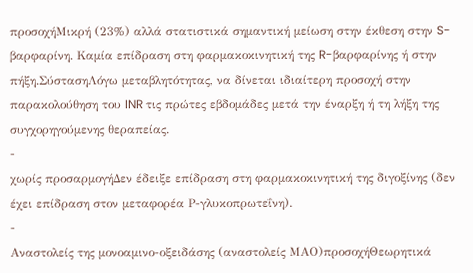προσοχήΜικρή (23%) αλλά στατιστικά σημαντική μείωση στην έκθεση στην S-βαρφαρίνη. Καμία επίδραση στη φαρμακοκινητική της R-βαρφαρίνης ή στην πήξη.ΣύστασηΛόγω μεταβλητότητας, να δίνεται ιδιαίτερη προσοχή στην παρακολούθηση του INR τις πρώτες εβδομάδες μετά την έναρξη ή τη λήξη της συγχορηγούμενης θεραπείας.
-
χωρίς προσαρμογήΔεν έδειξε επίδραση στη φαρμακοκινητική της διγοξίνης (δεν έχει επίδραση στον μεταφορέα Ρ-γλυκοπρωτεΐνη).
-
Αναστολείς της μονοαμινο-οξειδάσης (αναστολείς ΜΑΟ)προσοχήΘεωρητικά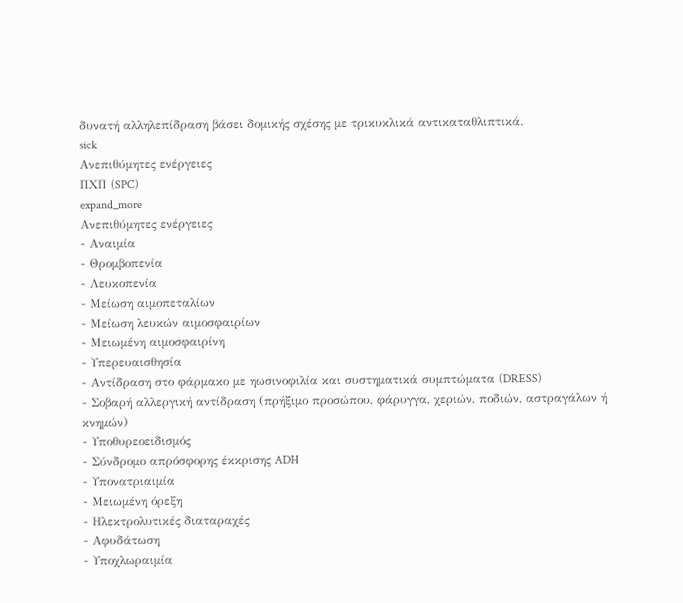δυνατή αλληλεπίδραση βάσει δομικής σχέσης με τρικυκλικά αντικαταθλιπτικά.
sick
Ανεπιθύμητες ενέργειες
ΠΧΠ (SPC)
expand_more
Ανεπιθύμητες ενέργειες
- Αναιμία
- Θρομβοπενία
- Λευκοπενία
- Μείωση αιμοπεταλίων
- Μείωση λευκών αιμοσφαιρίων
- Μειωμένη αιμοσφαιρίνη
- Υπερευαισθησία
- Αντίδραση στο φάρμακο με ηωσινοφιλία και συστηματικά συμπτώματα (DRESS)
- Σοβαρή αλλεργική αντίδραση (πρήξιμο προσώπου, φάρυγγα, χεριών, ποδιών, αστραγάλων ή κνημών)
- Υποθυρεοειδισμός
- Σύνδρομο απρόσφορης έκκρισης ADH
- Υπονατριαιμία
- Μειωμένη όρεξη
- Ηλεκτρολυτικές διαταραχές
- Αφυδάτωση
- Υποχλωραιμία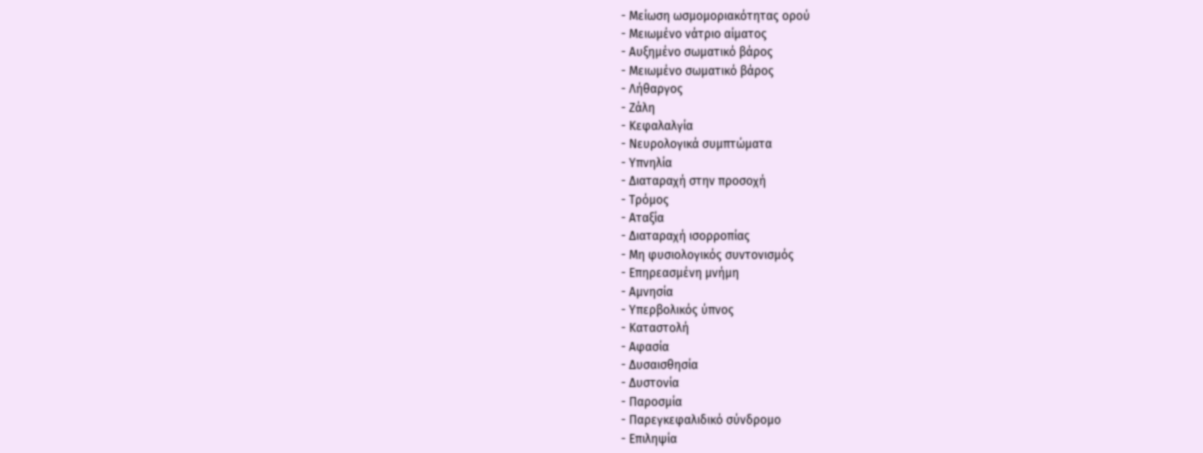- Μείωση ωσμομοριακότητας ορού
- Μειωμένο νάτριο αίματος
- Αυξημένο σωματικό βάρος
- Μειωμένο σωματικό βάρος
- Λήθαργος
- Ζάλη
- Κεφαλαλγία
- Νευρολογικά συμπτώματα
- Υπνηλία
- Διαταραχή στην προσοχή
- Τρόμος
- Αταξία
- Διαταραχή ισορροπίας
- Μη φυσιολογικός συντονισμός
- Επηρεασμένη μνήμη
- Αμνησία
- Υπερβολικός ύπνος
- Καταστολή
- Αφασία
- Δυσαισθησία
- Δυστονία
- Παροσμία
- Παρεγκεφαλιδικό σύνδρομο
- Επιληψία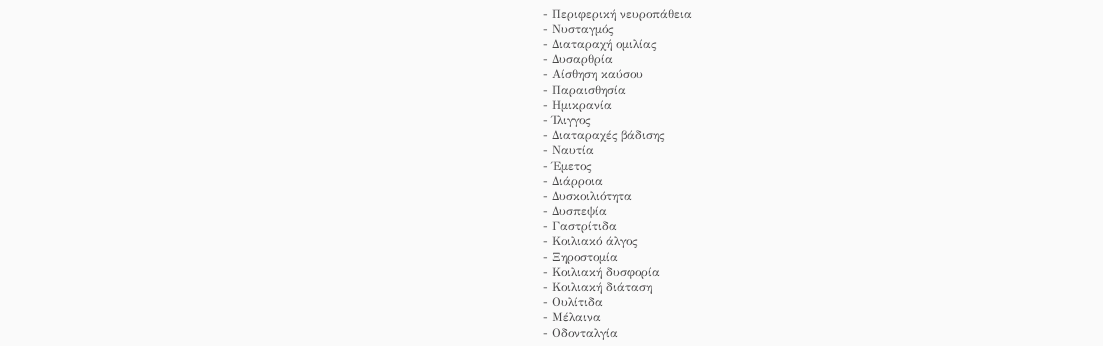- Περιφερική νευροπάθεια
- Νυσταγμός
- Διαταραχή ομιλίας
- Δυσαρθρία
- Αίσθηση καύσου
- Παραισθησία
- Ημικρανία
- Ίλιγγος
- Διαταραχές βάδισης
- Ναυτία
- Έμετος
- Διάρροια
- Δυσκοιλιότητα
- Δυσπεψία
- Γαστρίτιδα
- Κοιλιακό άλγος
- Ξηροστομία
- Κοιλιακή δυσφορία
- Κοιλιακή διάταση
- Ουλίτιδα
- Μέλαινα
- Οδονταλγία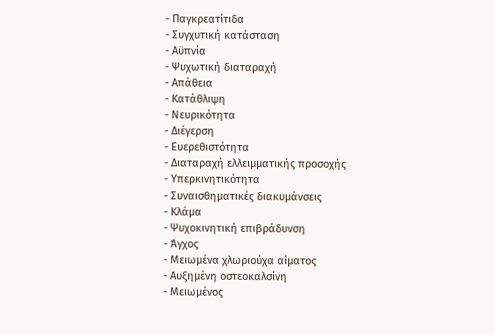- Παγκρεατίτιδα
- Συγχυτική κατάσταση
- Αϋπνία
- Ψυχωτική διαταραχή
- Απάθεια
- Κατάθλιψη
- Νευρικότητα
- Διέγερση
- Ευερεθιστότητα
- Διαταραχή ελλειμματικής προσοχής
- Υπερκινητικότητα
- Συναισθηματικές διακυμάνσεις
- Κλάμα
- Ψυχοκινητική επιβράδυνση
- Άγχος
- Μειωμένα χλωριούχα αίματος
- Αυξημένη οστεοκαλσίνη
- Μειωμένος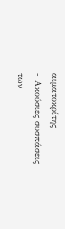αιματοκρίτης
- Ακούσιες συσπάσεις των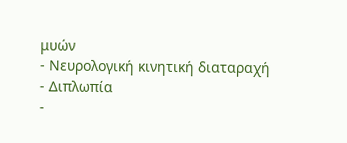μυών
- Νευρολογική κινητική διαταραχή
- Διπλωπία
-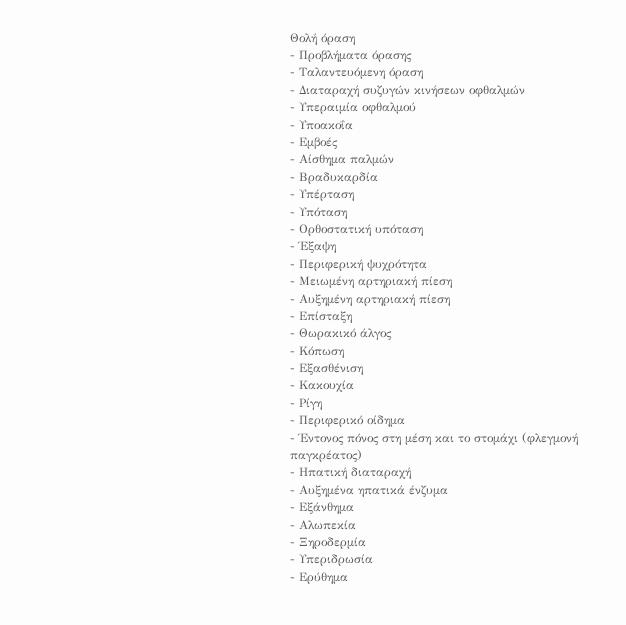Θολή όραση
- Προβλήματα όρασης
- Ταλαντευόμενη όραση
- Διαταραχή συζυγών κινήσεων οφθαλμών
- Υπεραιμία οφθαλμού
- Υποακοΐα
- Εμβοές
- Αίσθημα παλμών
- Βραδυκαρδία
- Υπέρταση
- Υπόταση
- Ορθοστατική υπόταση
- Έξαψη
- Περιφερική ψυχρότητα
- Μειωμένη αρτηριακή πίεση
- Αυξημένη αρτηριακή πίεση
- Επίσταξη
- Θωρακικό άλγος
- Κόπωση
- Εξασθένιση
- Κακουχία
- Ρίγη
- Περιφερικό οίδημα
- Έντονος πόνος στη μέση και το στομάχι (φλεγμονή παγκρέατος)
- Ηπατική διαταραχή
- Αυξημένα ηπατικά ένζυμα
- Εξάνθημα
- Αλωπεκία
- Ξηροδερμία
- Υπεριδρωσία
- Ερύθημα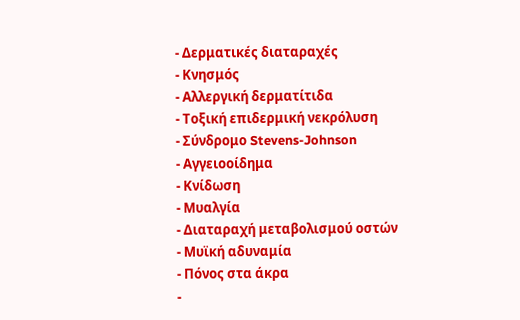- Δερματικές διαταραχές
- Κνησμός
- Αλλεργική δερματίτιδα
- Τοξική επιδερμική νεκρόλυση
- Σύνδρομο Stevens-Johnson
- Αγγειοοίδημα
- Κνίδωση
- Μυαλγία
- Διαταραχή μεταβολισμού οστών
- Μυϊκή αδυναμία
- Πόνος στα άκρα
-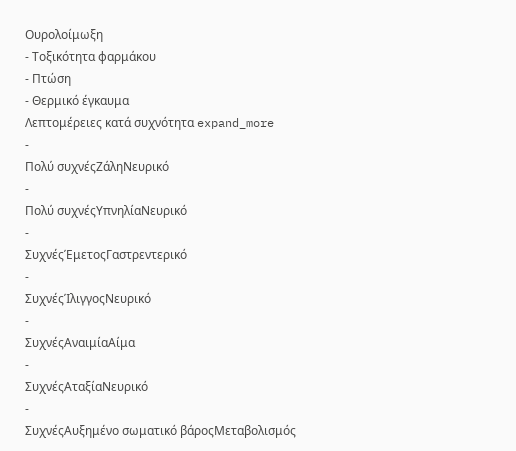Ουρολοίμωξη
- Τοξικότητα φαρμάκου
- Πτώση
- Θερμικό έγκαυμα
Λεπτομέρειες κατά συχνότητα expand_more
-
Πολύ συχνέςΖάληΝευρικό
-
Πολύ συχνέςΥπνηλίαΝευρικό
-
ΣυχνέςΈμετοςΓαστρεντερικό
-
ΣυχνέςΊλιγγοςΝευρικό
-
ΣυχνέςΑναιμίαΑίμα
-
ΣυχνέςΑταξίαΝευρικό
-
ΣυχνέςΑυξημένο σωματικό βάροςΜεταβολισμός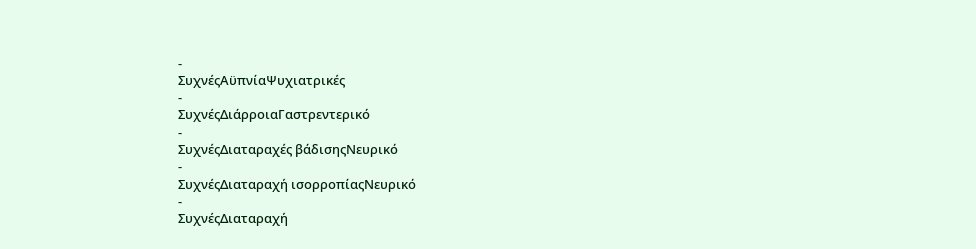-
ΣυχνέςΑϋπνίαΨυχιατρικές
-
ΣυχνέςΔιάρροιαΓαστρεντερικό
-
ΣυχνέςΔιαταραχές βάδισηςΝευρικό
-
ΣυχνέςΔιαταραχή ισορροπίαςΝευρικό
-
ΣυχνέςΔιαταραχή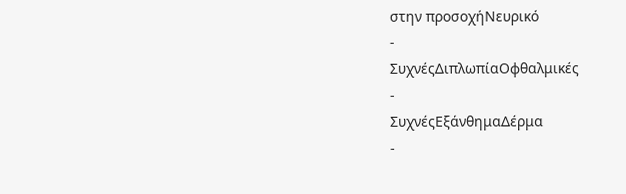στην προσοχήΝευρικό
-
ΣυχνέςΔιπλωπίαΟφθαλμικές
-
ΣυχνέςΕξάνθημαΔέρμα
-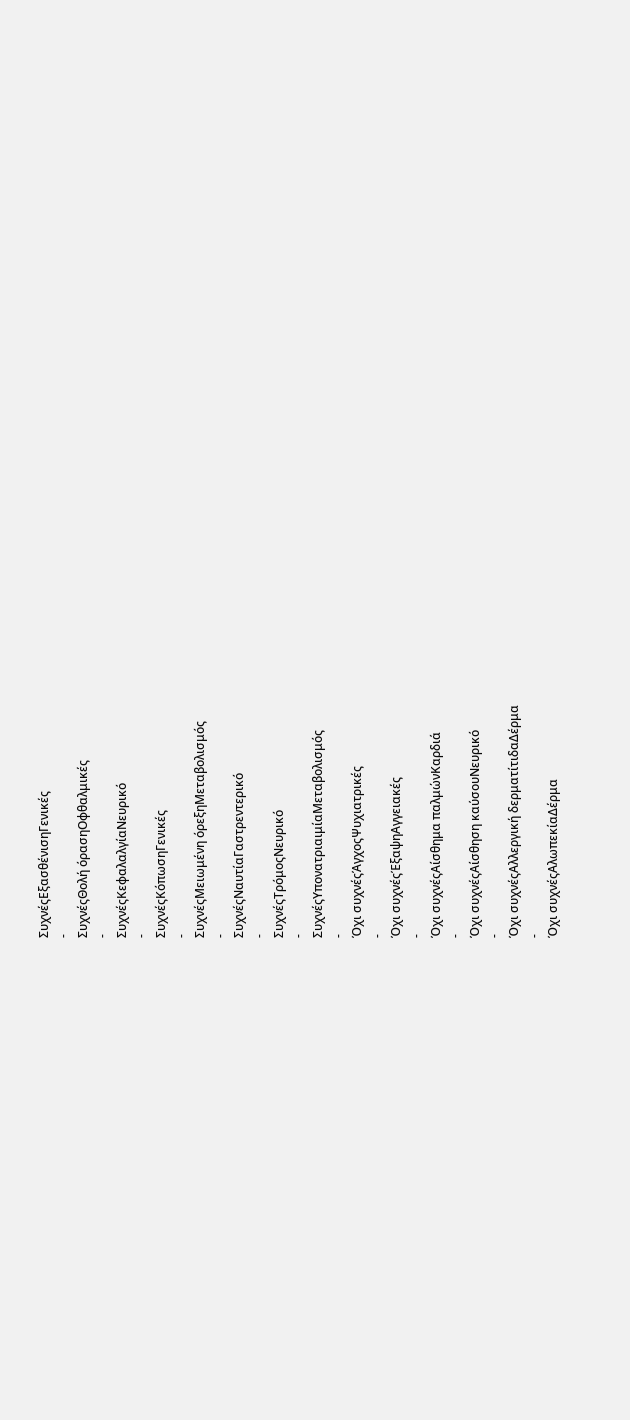ΣυχνέςΕξασθένισηΓενικές
-
ΣυχνέςΘολή όρασηΟφθαλμικές
-
ΣυχνέςΚεφαλαλγίαΝευρικό
-
ΣυχνέςΚόπωσηΓενικές
-
ΣυχνέςΜειωμένη όρεξηΜεταβολισμός
-
ΣυχνέςΝαυτίαΓαστρεντερικό
-
ΣυχνέςΤρόμοςΝευρικό
-
ΣυχνέςΥπονατριαιμίαΜεταβολισμός
-
Όχι συχνέςΆγχοςΨυχιατρικές
-
Όχι συχνέςΈξαψηΑγγειακές
-
Όχι συχνέςΑίσθημα παλμώνΚαρδιά
-
Όχι συχνέςΑίσθηση καύσουΝευρικό
-
Όχι συχνέςΑλλεργική δερματίτιδαΔέρμα
-
Όχι συχνέςΑλωπεκίαΔέρμα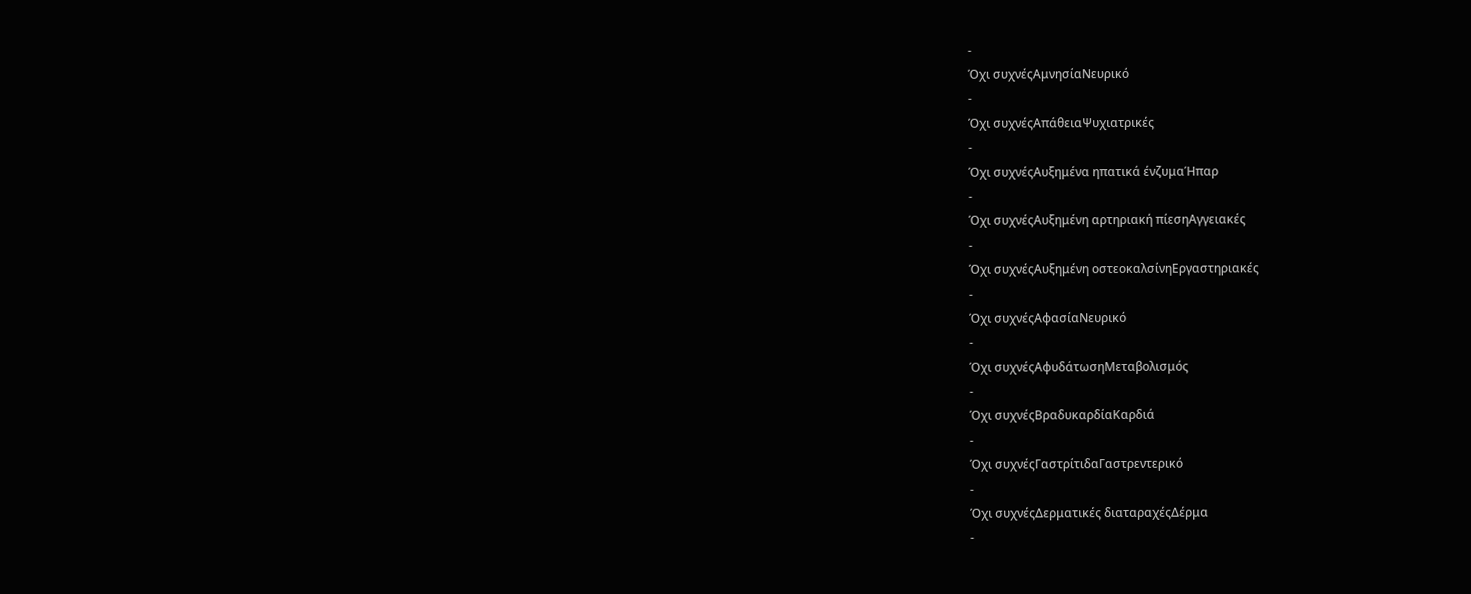-
Όχι συχνέςΑμνησίαΝευρικό
-
Όχι συχνέςΑπάθειαΨυχιατρικές
-
Όχι συχνέςΑυξημένα ηπατικά ένζυμαΉπαρ
-
Όχι συχνέςΑυξημένη αρτηριακή πίεσηΑγγειακές
-
Όχι συχνέςΑυξημένη οστεοκαλσίνηΕργαστηριακές
-
Όχι συχνέςΑφασίαΝευρικό
-
Όχι συχνέςΑφυδάτωσηΜεταβολισμός
-
Όχι συχνέςΒραδυκαρδίαΚαρδιά
-
Όχι συχνέςΓαστρίτιδαΓαστρεντερικό
-
Όχι συχνέςΔερματικές διαταραχέςΔέρμα
-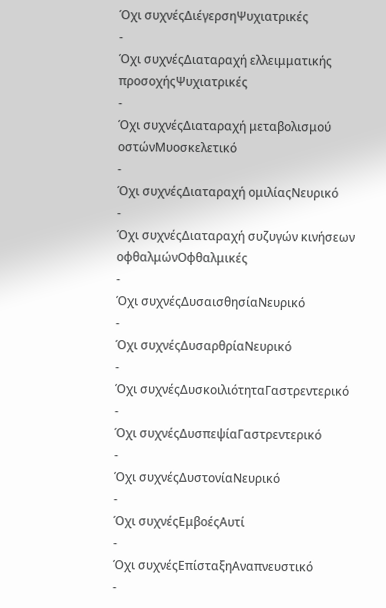Όχι συχνέςΔιέγερσηΨυχιατρικές
-
Όχι συχνέςΔιαταραχή ελλειμματικής προσοχήςΨυχιατρικές
-
Όχι συχνέςΔιαταραχή μεταβολισμού οστώνΜυοσκελετικό
-
Όχι συχνέςΔιαταραχή ομιλίαςΝευρικό
-
Όχι συχνέςΔιαταραχή συζυγών κινήσεων οφθαλμώνΟφθαλμικές
-
Όχι συχνέςΔυσαισθησίαΝευρικό
-
Όχι συχνέςΔυσαρθρίαΝευρικό
-
Όχι συχνέςΔυσκοιλιότηταΓαστρεντερικό
-
Όχι συχνέςΔυσπεψίαΓαστρεντερικό
-
Όχι συχνέςΔυστονίαΝευρικό
-
Όχι συχνέςΕμβοέςΑυτί
-
Όχι συχνέςΕπίσταξηΑναπνευστικό
-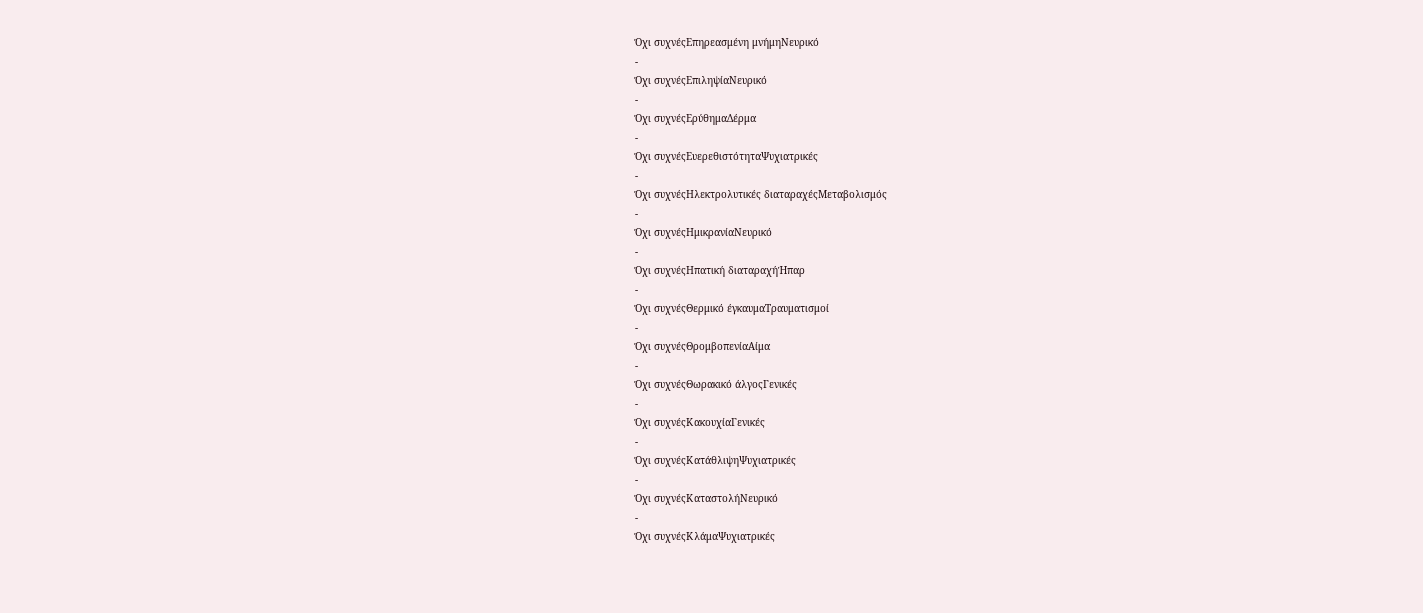Όχι συχνέςΕπηρεασμένη μνήμηΝευρικό
-
Όχι συχνέςΕπιληψίαΝευρικό
-
Όχι συχνέςΕρύθημαΔέρμα
-
Όχι συχνέςΕυερεθιστότηταΨυχιατρικές
-
Όχι συχνέςΗλεκτρολυτικές διαταραχέςΜεταβολισμός
-
Όχι συχνέςΗμικρανίαΝευρικό
-
Όχι συχνέςΗπατική διαταραχήΉπαρ
-
Όχι συχνέςΘερμικό έγκαυμαΤραυματισμοί
-
Όχι συχνέςΘρομβοπενίαΑίμα
-
Όχι συχνέςΘωρακικό άλγοςΓενικές
-
Όχι συχνέςΚακουχίαΓενικές
-
Όχι συχνέςΚατάθλιψηΨυχιατρικές
-
Όχι συχνέςΚαταστολήΝευρικό
-
Όχι συχνέςΚλάμαΨυχιατρικές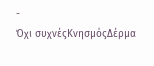-
Όχι συχνέςΚνησμόςΔέρμα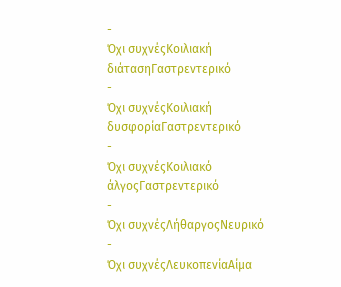-
Όχι συχνέςΚοιλιακή διάτασηΓαστρεντερικό
-
Όχι συχνέςΚοιλιακή δυσφορίαΓαστρεντερικό
-
Όχι συχνέςΚοιλιακό άλγοςΓαστρεντερικό
-
Όχι συχνέςΛήθαργοςΝευρικό
-
Όχι συχνέςΛευκοπενίαΑίμα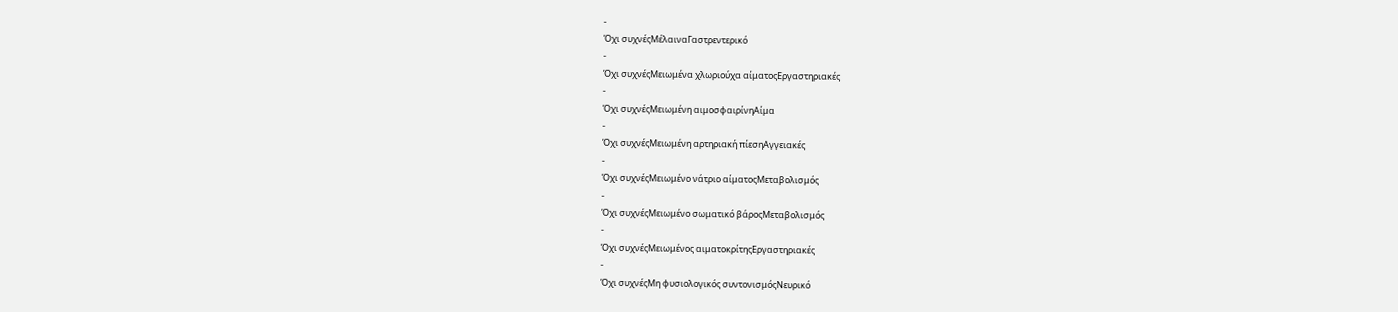-
Όχι συχνέςΜέλαιναΓαστρεντερικό
-
Όχι συχνέςΜειωμένα χλωριούχα αίματοςΕργαστηριακές
-
Όχι συχνέςΜειωμένη αιμοσφαιρίνηΑίμα
-
Όχι συχνέςΜειωμένη αρτηριακή πίεσηΑγγειακές
-
Όχι συχνέςΜειωμένο νάτριο αίματοςΜεταβολισμός
-
Όχι συχνέςΜειωμένο σωματικό βάροςΜεταβολισμός
-
Όχι συχνέςΜειωμένος αιματοκρίτηςΕργαστηριακές
-
Όχι συχνέςΜη φυσιολογικός συντονισμόςΝευρικό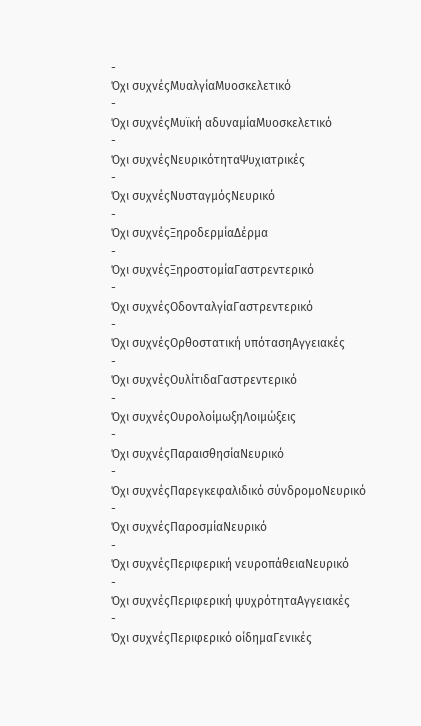-
Όχι συχνέςΜυαλγίαΜυοσκελετικό
-
Όχι συχνέςΜυϊκή αδυναμίαΜυοσκελετικό
-
Όχι συχνέςΝευρικότηταΨυχιατρικές
-
Όχι συχνέςΝυσταγμόςΝευρικό
-
Όχι συχνέςΞηροδερμίαΔέρμα
-
Όχι συχνέςΞηροστομίαΓαστρεντερικό
-
Όχι συχνέςΟδονταλγίαΓαστρεντερικό
-
Όχι συχνέςΟρθοστατική υπότασηΑγγειακές
-
Όχι συχνέςΟυλίτιδαΓαστρεντερικό
-
Όχι συχνέςΟυρολοίμωξηΛοιμώξεις
-
Όχι συχνέςΠαραισθησίαΝευρικό
-
Όχι συχνέςΠαρεγκεφαλιδικό σύνδρομοΝευρικό
-
Όχι συχνέςΠαροσμίαΝευρικό
-
Όχι συχνέςΠεριφερική νευροπάθειαΝευρικό
-
Όχι συχνέςΠεριφερική ψυχρότηταΑγγειακές
-
Όχι συχνέςΠεριφερικό οίδημαΓενικές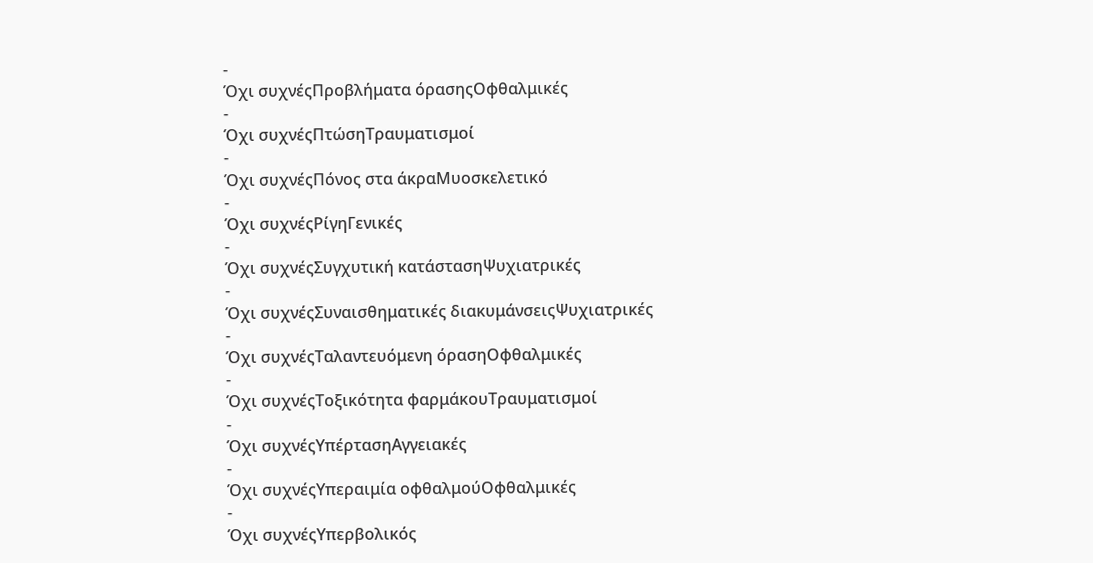-
Όχι συχνέςΠροβλήματα όρασηςΟφθαλμικές
-
Όχι συχνέςΠτώσηΤραυματισμοί
-
Όχι συχνέςΠόνος στα άκραΜυοσκελετικό
-
Όχι συχνέςΡίγηΓενικές
-
Όχι συχνέςΣυγχυτική κατάστασηΨυχιατρικές
-
Όχι συχνέςΣυναισθηματικές διακυμάνσειςΨυχιατρικές
-
Όχι συχνέςΤαλαντευόμενη όρασηΟφθαλμικές
-
Όχι συχνέςΤοξικότητα φαρμάκουΤραυματισμοί
-
Όχι συχνέςΥπέρτασηΑγγειακές
-
Όχι συχνέςΥπεραιμία οφθαλμούΟφθαλμικές
-
Όχι συχνέςΥπερβολικός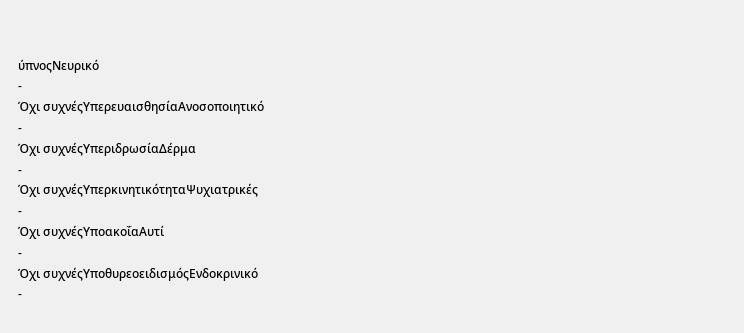ύπνοςΝευρικό
-
Όχι συχνέςΥπερευαισθησίαΑνοσοποιητικό
-
Όχι συχνέςΥπεριδρωσίαΔέρμα
-
Όχι συχνέςΥπερκινητικότηταΨυχιατρικές
-
Όχι συχνέςΥποακοΐαΑυτί
-
Όχι συχνέςΥποθυρεοειδισμόςΕνδοκρινικό
-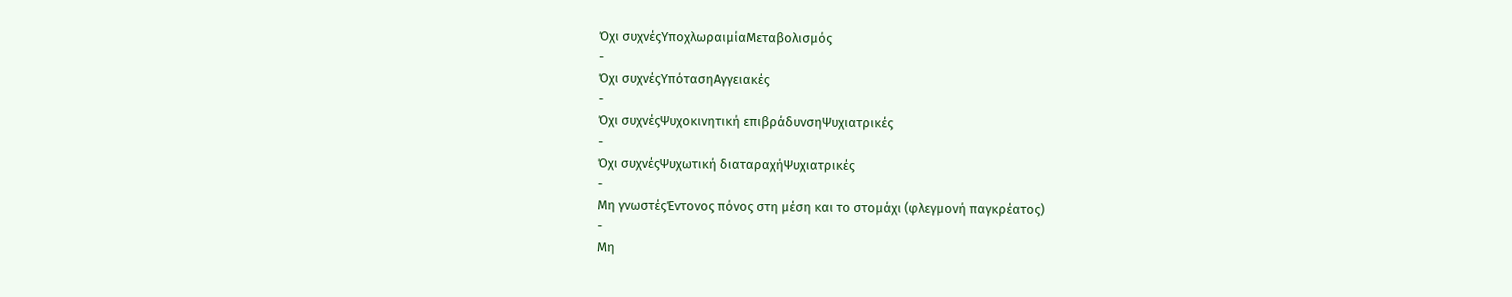Όχι συχνέςΥποχλωραιμίαΜεταβολισμός
-
Όχι συχνέςΥπότασηΑγγειακές
-
Όχι συχνέςΨυχοκινητική επιβράδυνσηΨυχιατρικές
-
Όχι συχνέςΨυχωτική διαταραχήΨυχιατρικές
-
Μη γνωστέςΈντονος πόνος στη μέση και το στομάχι (φλεγμονή παγκρέατος)
-
Μη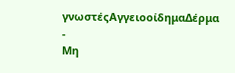γνωστέςΑγγειοοίδημαΔέρμα
-
Μη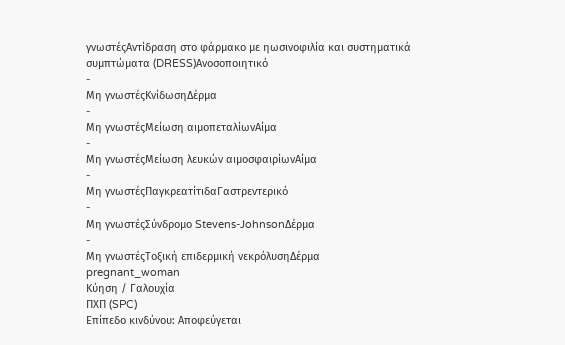γνωστέςΑντίδραση στο φάρμακο με ηωσινοφιλία και συστηματικά συμπτώματα (DRESS)Ανοσοποιητικό
-
Μη γνωστέςΚνίδωσηΔέρμα
-
Μη γνωστέςΜείωση αιμοπεταλίωνΑίμα
-
Μη γνωστέςΜείωση λευκών αιμοσφαιρίωνΑίμα
-
Μη γνωστέςΠαγκρεατίτιδαΓαστρεντερικό
-
Μη γνωστέςΣύνδρομο Stevens-JohnsonΔέρμα
-
Μη γνωστέςΤοξική επιδερμική νεκρόλυσηΔέρμα
pregnant_woman
Κύηση / Γαλουχία
ΠΧΠ (SPC)
Επίπεδο κινδύνου: Αποφεύγεται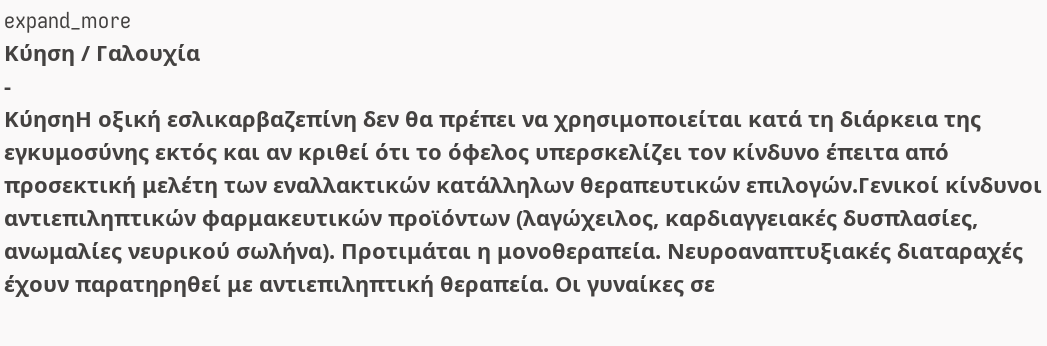expand_more
Κύηση / Γαλουχία
-
ΚύησηΗ οξική εσλικαρβαζεπίνη δεν θα πρέπει να χρησιμοποιείται κατά τη διάρκεια της εγκυμοσύνης εκτός και αν κριθεί ότι το όφελος υπερσκελίζει τον κίνδυνο έπειτα από προσεκτική μελέτη των εναλλακτικών κατάλληλων θεραπευτικών επιλογών.Γενικοί κίνδυνοι αντιεπιληπτικών φαρμακευτικών προϊόντων (λαγώχειλος, καρδιαγγειακές δυσπλασίες, ανωμαλίες νευρικού σωλήνα). Προτιμάται η μονοθεραπεία. Νευροαναπτυξιακές διαταραχές έχουν παρατηρηθεί με αντιεπιληπτική θεραπεία. Οι γυναίκες σε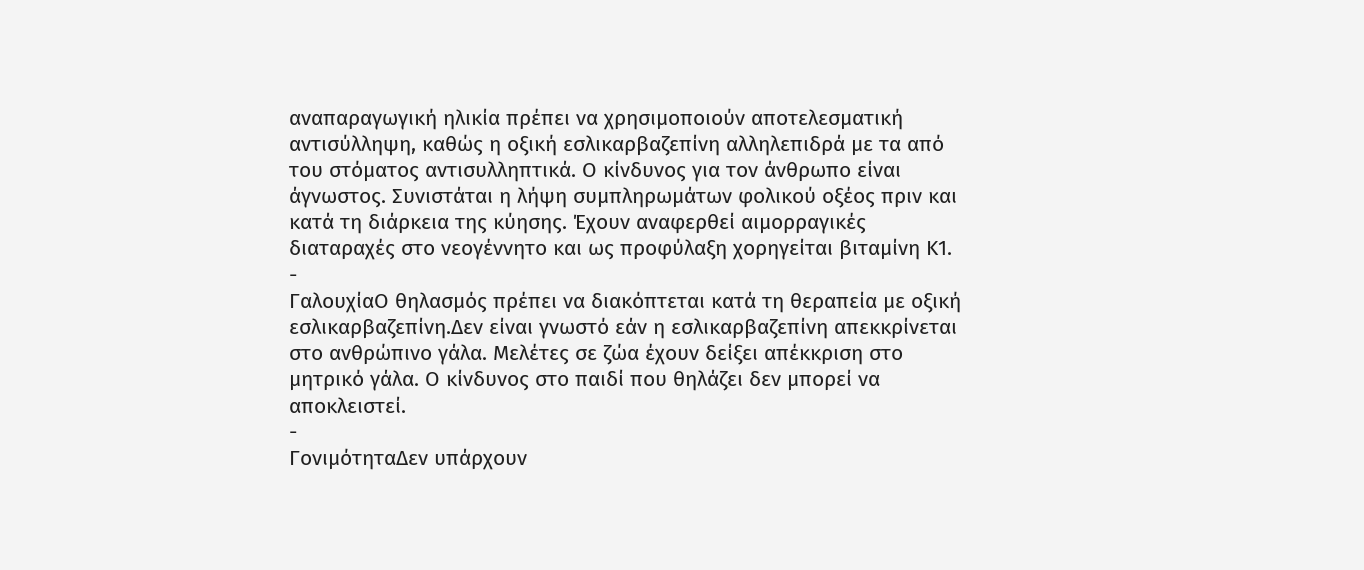αναπαραγωγική ηλικία πρέπει να χρησιμοποιούν αποτελεσματική αντισύλληψη, καθώς η οξική εσλικαρβαζεπίνη αλληλεπιδρά με τα από του στόματος αντισυλληπτικά. Ο κίνδυνος για τον άνθρωπο είναι άγνωστος. Συνιστάται η λήψη συμπληρωμάτων φολικού οξέος πριν και κατά τη διάρκεια της κύησης. Έχουν αναφερθεί αιμορραγικές διαταραχές στο νεογέννητο και ως προφύλαξη χορηγείται βιταμίνη Κ1.
-
ΓαλουχίαΟ θηλασμός πρέπει να διακόπτεται κατά τη θεραπεία με οξική εσλικαρβαζεπίνη.Δεν είναι γνωστό εάν η εσλικαρβαζεπίνη απεκκρίνεται στο ανθρώπινο γάλα. Μελέτες σε ζώα έχουν δείξει απέκκριση στο μητρικό γάλα. Ο κίνδυνος στο παιδί που θηλάζει δεν μπορεί να αποκλειστεί.
-
ΓονιμότηταΔεν υπάρχουν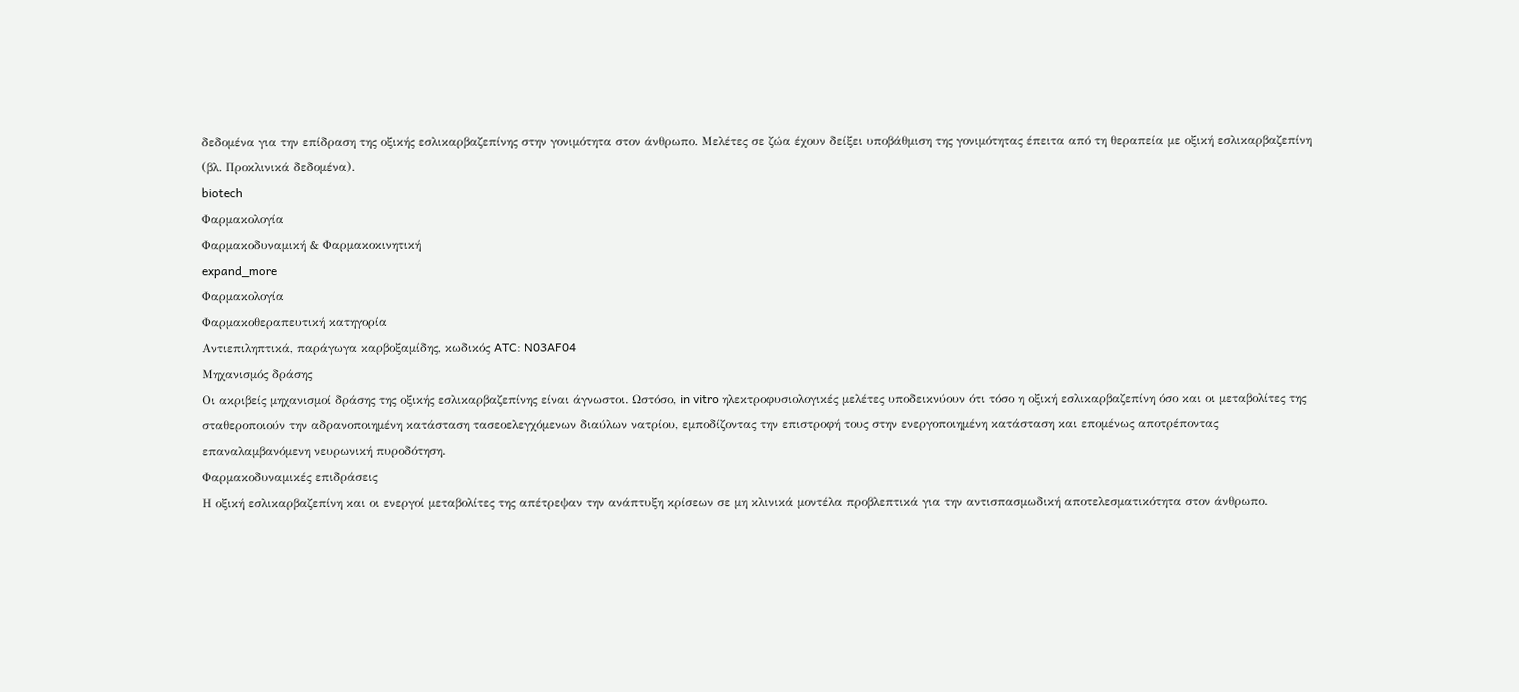δεδομένα για την επίδραση της οξικής εσλικαρβαζεπίνης στην γονιμότητα στον άνθρωπο. Μελέτες σε ζώα έχουν δείξει υποβάθμιση της γονιμότητας έπειτα από τη θεραπεία με οξική εσλικαρβαζεπίνη (βλ. Προκλινικά δεδομένα).
biotech
Φαρμακολογία
Φαρμακοδυναμική & Φαρμακοκινητική
expand_more
Φαρμακολογία
Φαρμακοθεραπευτική κατηγορία
Αντιεπιληπτικά, παράγωγα καρβοξαμίδης, κωδικός ATC: N03AF04
Μηχανισμός δράσης
Οι ακριβείς μηχανισμοί δράσης της οξικής εσλικαρβαζεπίνης είναι άγνωστοι. Ωστόσο, in vitro ηλεκτροφυσιολογικές μελέτες υποδεικνύουν ότι τόσο η οξική εσλικαρβαζεπίνη όσο και οι μεταβολίτες της σταθεροποιούν την αδρανοποιημένη κατάσταση τασεοελεγχόμενων διαύλων νατρίου, εμποδίζοντας την επιστροφή τους στην ενεργοποιημένη κατάσταση και επομένως αποτρέποντας επαναλαμβανόμενη νευρωνική πυροδότηση.
Φαρμακοδυναμικές επιδράσεις
Η οξική εσλικαρβαζεπίνη και οι ενεργοί μεταβολίτες της απέτρεψαν την ανάπτυξη κρίσεων σε μη κλινικά μοντέλα προβλεπτικά για την αντισπασμωδική αποτελεσματικότητα στον άνθρωπο.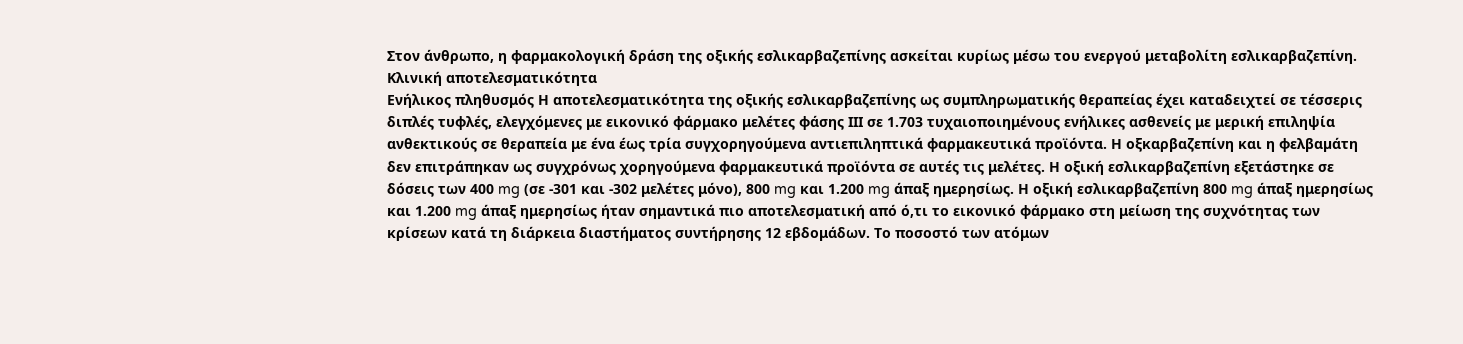Στον άνθρωπο, η φαρμακολογική δράση της οξικής εσλικαρβαζεπίνης ασκείται κυρίως μέσω του ενεργού μεταβολίτη εσλικαρβαζεπίνη.
Κλινική αποτελεσματικότητα
Ενήλικος πληθυσμός Η αποτελεσματικότητα της οξικής εσλικαρβαζεπίνης ως συμπληρωματικής θεραπείας έχει καταδειχτεί σε τέσσερις διπλές τυφλές, ελεγχόμενες με εικονικό φάρμακο μελέτες φάσης ΙΙΙ σε 1.703 τυχαιοποιημένους ενήλικες ασθενείς με μερική επιληψία ανθεκτικούς σε θεραπεία με ένα έως τρία συγχορηγούμενα αντιεπιληπτικά φαρμακευτικά προϊόντα. Η οξκαρβαζεπίνη και η φελβαµάτη δεν επιτράπηκαν ως συγχρόνως χορηγούμενα φαρμακευτικά προϊόντα σε αυτές τις μελέτες. Η οξική εσλικαρβαζεπίνη εξετάστηκε σε δόσεις των 400 mg (σε -301 και -302 μελέτες μόνο), 800 mg και 1.200 mg άπαξ ημερησίως. Η οξική εσλικαρβαζεπίνη 800 mg άπαξ ημερησίως και 1.200 mg άπαξ ημερησίως ήταν σημαντικά πιο αποτελεσματική από ό,τι το εικονικό φάρμακο στη μείωση της συχνότητας των κρίσεων κατά τη διάρκεια διαστήματος συντήρησης 12 εβδομάδων. Το ποσοστό των ατόμων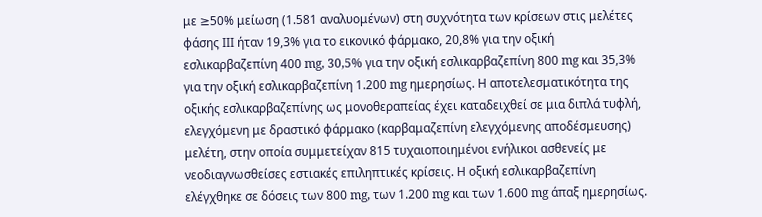με ≥50% μείωση (1.581 αναλυομένων) στη συχνότητα των κρίσεων στις μελέτες φάσης ΙΙΙ ήταν 19,3% για το εικονικό φάρμακο, 20,8% για την οξική εσλικαρβαζεπίνη 400 mg, 30,5% για την οξική εσλικαρβαζεπίνη 800 mg και 35,3% για την οξική εσλικαρβαζεπίνη 1.200 mg ημερησίως. Η αποτελεσματικότητα της οξικής εσλικαρβαζεπίνης ως μονοθεραπείας έχει καταδειχθεί σε μια διπλά τυφλή, ελεγχόμενη με δραστικό φάρμακο (καρβαμαζεπίνη ελεγχόμενης αποδέσμευσης) μελέτη, στην οποία συμμετείχαν 815 τυχαιοποιημένοι ενήλικοι ασθενείς με νεοδιαγνωσθείσες εστιακές επιληπτικές κρίσεις. Η οξική εσλικαρβαζεπίνη ελέγχθηκε σε δόσεις των 800 mg, των 1.200 mg και των 1.600 mg άπαξ ημερησίως.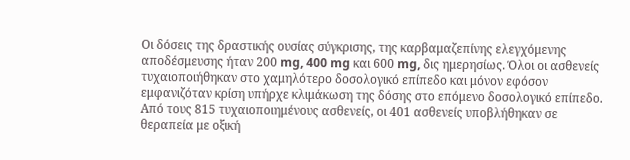Οι δόσεις της δραστικής ουσίας σύγκρισης, της καρβαμαζεπίνης ελεγχόμενης αποδέσμευσης ήταν 200 mg, 400 mg και 600 mg, δις ημερησίως. Όλοι οι ασθενείς τυχαιοποιήθηκαν στο χαμηλότερο δοσολογικό επίπεδο και μόνον εφόσον εμφανιζόταν κρίση υπήρχε κλιμάκωση της δόσης στο επόμενο δοσολογικό επίπεδο. Από τους 815 τυχαιοποιημένους ασθενείς, οι 401 ασθενείς υποβλήθηκαν σε θεραπεία με οξική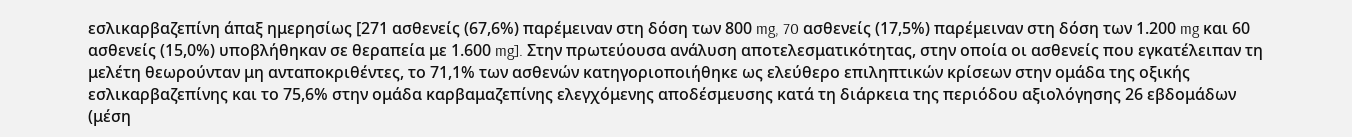εσλικαρβαζεπίνη άπαξ ημερησίως [271 ασθενείς (67,6%) παρέμειναν στη δόση των 800 mg, 70 ασθενείς (17,5%) παρέμειναν στη δόση των 1.200 mg και 60 ασθενείς (15,0%) υποβλήθηκαν σε θεραπεία με 1.600 mg]. Στην πρωτεύουσα ανάλυση αποτελεσματικότητας, στην οποία οι ασθενείς που εγκατέλειπαν τη μελέτη θεωρούνταν μη ανταποκριθέντες, το 71,1% των ασθενών κατηγοριοποιήθηκε ως ελεύθερο επιληπτικών κρίσεων στην ομάδα της οξικής εσλικαρβαζεπίνης και το 75,6% στην ομάδα καρβαμαζεπίνης ελεγχόμενης αποδέσμευσης κατά τη διάρκεια της περιόδου αξιολόγησης 26 εβδομάδων (μέση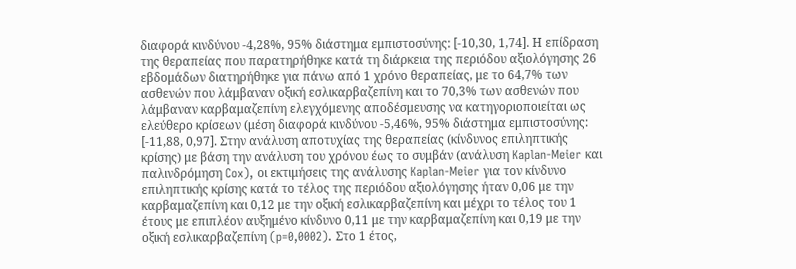διαφορά κινδύνου -4,28%, 95% διάστημα εμπιστοσύνης: [-10,30, 1,74]. Η επίδραση της θεραπείας που παρατηρήθηκε κατά τη διάρκεια της περιόδου αξιολόγησης 26 εβδομάδων διατηρήθηκε για πάνω από 1 χρόνο θεραπείας, με το 64,7% των ασθενών που λάμβαναν οξική εσλικαρβαζεπίνη και το 70,3% των ασθενών που λάμβαναν καρβαμαζεπίνη ελεγχόμενης αποδέσμευσης να κατηγοριοποιείται ως ελεύθερο κρίσεων (μέση διαφορά κινδύνου -5,46%, 95% διάστημα εμπιστοσύνης: [-11,88, 0,97]. Στην ανάλυση αποτυχίας της θεραπείας (κίνδυνος επιληπτικής κρίσης) με βάση την ανάλυση του χρόνου έως το συμβάν (ανάλυση Kaplan-Meier και παλινδρόμηση Cox), οι εκτιμήσεις της ανάλυσης Kaplan-Meier για τον κίνδυνο επιληπτικής κρίσης κατά το τέλος της περιόδου αξιολόγησης ήταν 0,06 με την καρβαμαζεπίνη και 0,12 με την οξική εσλικαρβαζεπίνη και μέχρι το τέλος του 1 έτους με επιπλέον αυξημένο κίνδυνο 0,11 με την καρβαμαζεπίνη και 0,19 με την οξική εσλικαρβαζεπίνη (p=0,0002). Στο 1 έτος,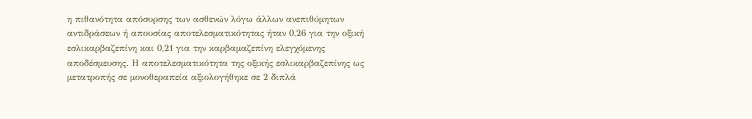η πιθανότητα απόσυρσης των ασθενών λόγω άλλων ανεπιθύμητων αντιδράσεων ή απουσίας αποτελεσματικότητας ήταν 0,26 για την οξική εσλικαρβαζεπίνη και 0,21 για την καρβαμαζεπίνη ελεγχόμενης αποδέσμευσης. Η αποτελεσματικότητα της οξικής εσλικαρβαζεπίνης ως μετατροπής σε μονοθεραπεία αξιολογήθηκε σε 2 διπλά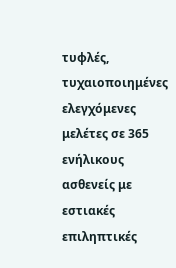τυφλές, τυχαιοποιημένες ελεγχόμενες μελέτες σε 365 ενήλικους ασθενείς με εστιακές επιληπτικές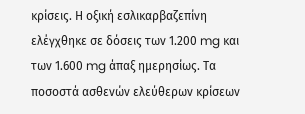κρίσεις. Η οξική εσλικαρβαζεπίνη ελέγχθηκε σε δόσεις των 1.200 mg και των 1.600 mg άπαξ ημερησίως. Τα ποσοστά ασθενών ελεύθερων κρίσεων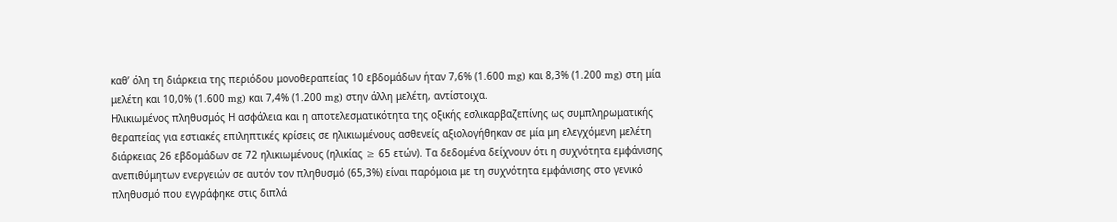καθ’ όλη τη διάρκεια της περιόδου μονοθεραπείας 10 εβδομάδων ήταν 7,6% (1.600 mg) και 8,3% (1.200 mg) στη μία μελέτη και 10,0% (1.600 mg) και 7,4% (1.200 mg) στην άλλη μελέτη, αντίστοιχα.
Ηλικιωμένος πληθυσμός Η ασφάλεια και η αποτελεσματικότητα της οξικής εσλικαρβαζεπίνης ως συμπληρωματικής θεραπείας για εστιακές επιληπτικές κρίσεις σε ηλικιωμένους ασθενείς αξιολογήθηκαν σε μία μη ελεγχόμενη μελέτη διάρκειας 26 εβδομάδων σε 72 ηλικιωμένους (ηλικίας ≥ 65 ετών). Τα δεδομένα δείχνουν ότι η συχνότητα εμφάνισης ανεπιθύμητων ενεργειών σε αυτόν τον πληθυσμό (65,3%) είναι παρόμοια με τη συχνότητα εμφάνισης στο γενικό πληθυσμό που εγγράφηκε στις διπλά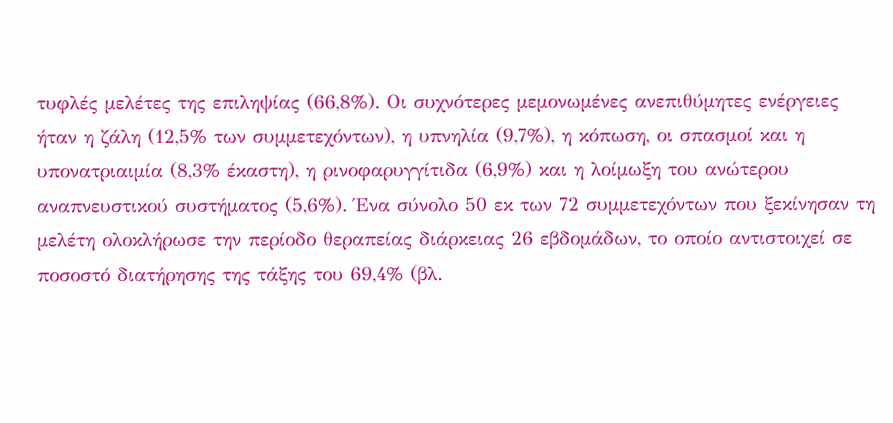τυφλές μελέτες της επιληψίας (66,8%). Οι συχνότερες μεμονωμένες ανεπιθύμητες ενέργειες ήταν η ζάλη (12,5% των συμμετεχόντων), η υπνηλία (9,7%), η κόπωση, οι σπασμοί και η υπονατριαιμία (8,3% έκαστη), η ρινοφαρυγγίτιδα (6,9%) και η λοίμωξη του ανώτερου αναπνευστικού συστήματος (5,6%). Ένα σύνολο 50 εκ των 72 συμμετεχόντων που ξεκίνησαν τη μελέτη ολοκλήρωσε την περίοδο θεραπείας διάρκειας 26 εβδομάδων, το οποίο αντιστοιχεί σε ποσοστό διατήρησης της τάξης του 69,4% (βλ.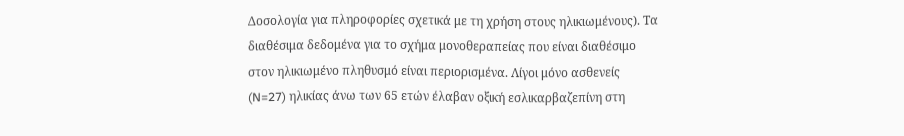Δοσολογία για πληροφορίες σχετικά με τη χρήση στους ηλικιωμένους). Τα διαθέσιμα δεδομένα για το σχήμα μονοθεραπείας που είναι διαθέσιμο στον ηλικιωμένο πληθυσμό είναι περιορισμένα. Λίγοι μόνο ασθενείς (N=27) ηλικίας άνω των 65 ετών έλαβαν οξική εσλικαρβαζεπίνη στη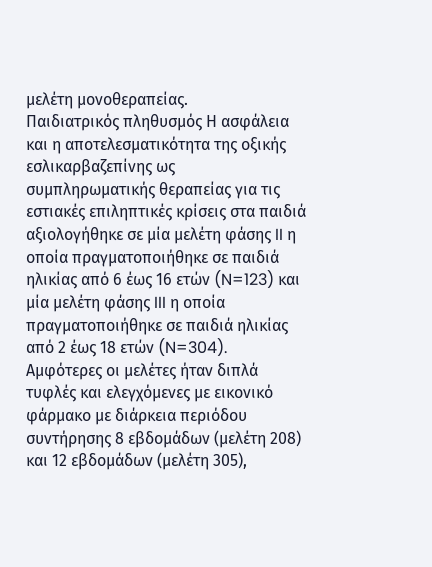μελέτη μονοθεραπείας.
Παιδιατρικός πληθυσμός Η ασφάλεια και η αποτελεσματικότητα της οξικής εσλικαρβαζεπίνης ως συμπληρωματικής θεραπείας για τις εστιακές επιληπτικές κρίσεις στα παιδιά αξιολογήθηκε σε μία μελέτη φάσης II η οποία πραγματοποιήθηκε σε παιδιά ηλικίας από 6 έως 16 ετών (N=123) και μία μελέτη φάσης III η οποία πραγματοποιήθηκε σε παιδιά ηλικίας από 2 έως 18 ετών (N=304). Αμφότερες οι μελέτες ήταν διπλά τυφλές και ελεγχόμενες με εικονικό φάρμακο με διάρκεια περιόδου συντήρησης 8 εβδομάδων (μελέτη 208) και 12 εβδομάδων (μελέτη 305),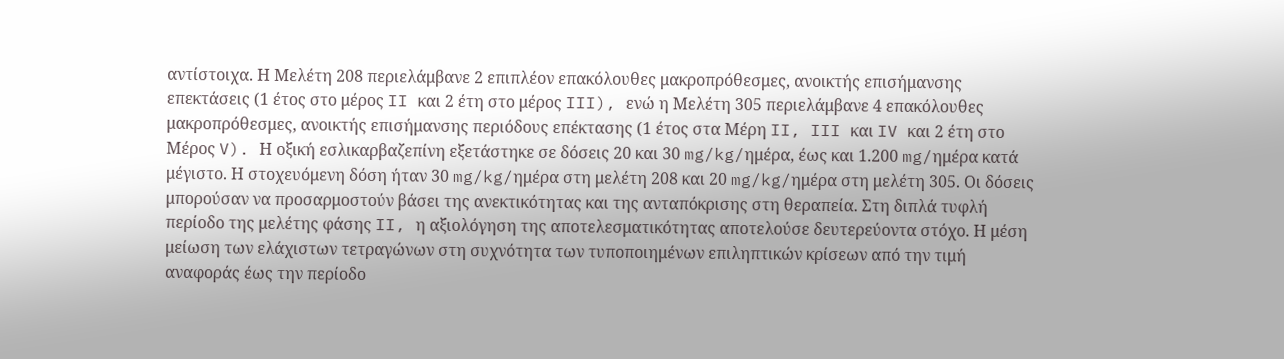αντίστοιχα. Η Μελέτη 208 περιελάμβανε 2 επιπλέον επακόλουθες μακροπρόθεσμες, ανοικτής επισήμανσης επεκτάσεις (1 έτος στο μέρος II και 2 έτη στο μέρος III), ενώ η Μελέτη 305 περιελάμβανε 4 επακόλουθες μακροπρόθεσμες, ανοικτής επισήμανσης περιόδους επέκτασης (1 έτος στα Μέρη II, III και IV και 2 έτη στο Μέρος V). Η οξική εσλικαρβαζεπίνη εξετάστηκε σε δόσεις 20 και 30 mg/kg/ημέρα, έως και 1.200 mg/ημέρα κατά μέγιστο. Η στοχευόμενη δόση ήταν 30 mg/kg/ημέρα στη μελέτη 208 και 20 mg/kg/ημέρα στη μελέτη 305. Οι δόσεις μπορούσαν να προσαρμοστούν βάσει της ανεκτικότητας και της ανταπόκρισης στη θεραπεία. Στη διπλά τυφλή περίοδο της μελέτης φάσης II, η αξιολόγηση της αποτελεσματικότητας αποτελούσε δευτερεύοντα στόχο. Η μέση μείωση των ελάχιστων τετραγώνων στη συχνότητα των τυποποιημένων επιληπτικών κρίσεων από την τιμή αναφοράς έως την περίοδο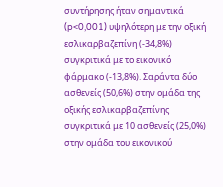συντήρησης ήταν σημαντικά (p<0,001) υψηλότερη με την οξική εσλικαρβαζεπίνη (-34,8%) συγκριτικά με το εικονικό φάρμακο (-13,8%). Σαράντα δύο ασθενείς (50,6%) στην ομάδα της οξικής εσλικαρβαζεπίνης συγκριτικά με 10 ασθενείς (25,0%) στην ομάδα του εικονικού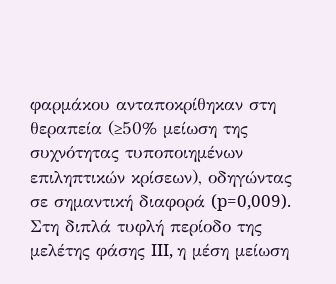φαρμάκου ανταποκρίθηκαν στη θεραπεία (≥50% μείωση της συχνότητας τυποποιημένων επιληπτικών κρίσεων), οδηγώντας σε σημαντική διαφορά (p=0,009). Στη διπλά τυφλή περίοδο της μελέτης φάσης III, η μέση μείωση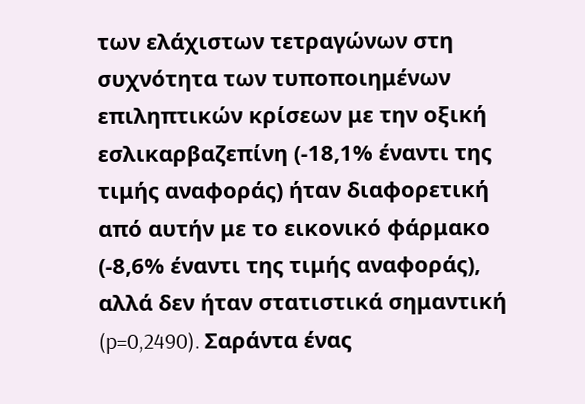των ελάχιστων τετραγώνων στη συχνότητα των τυποποιημένων επιληπτικών κρίσεων με την οξική εσλικαρβαζεπίνη (-18,1% έναντι της τιμής αναφοράς) ήταν διαφορετική από αυτήν με το εικονικό φάρμακο (-8,6% έναντι της τιμής αναφοράς), αλλά δεν ήταν στατιστικά σημαντική (p=0,2490). Σαράντα ένας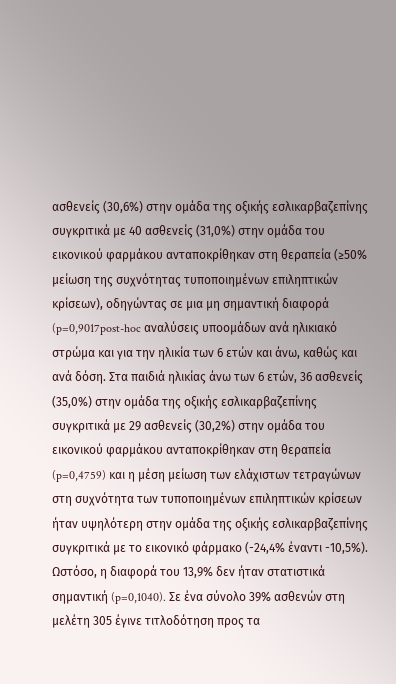ασθενείς (30,6%) στην ομάδα της οξικής εσλικαρβαζεπίνης συγκριτικά με 40 ασθενείς (31,0%) στην ομάδα του εικονικού φαρμάκου ανταποκρίθηκαν στη θεραπεία (≥50% μείωση της συχνότητας τυποποιημένων επιληπτικών κρίσεων), οδηγώντας σε μια μη σημαντική διαφορά (p=0,9017post-hoc αναλύσεις υποομάδων ανά ηλικιακό στρώμα και για την ηλικία των 6 ετών και άνω, καθώς και ανά δόση. Στα παιδιά ηλικίας άνω των 6 ετών, 36 ασθενείς (35,0%) στην ομάδα της οξικής εσλικαρβαζεπίνης συγκριτικά με 29 ασθενείς (30,2%) στην ομάδα του εικονικού φαρμάκου ανταποκρίθηκαν στη θεραπεία (p=0,4759) και η μέση μείωση των ελάχιστων τετραγώνων στη συχνότητα των τυποποιημένων επιληπτικών κρίσεων ήταν υψηλότερη στην ομάδα της οξικής εσλικαρβαζεπίνης συγκριτικά με το εικονικό φάρμακο (-24,4% έναντι -10,5%). Ωστόσο, η διαφορά του 13,9% δεν ήταν στατιστικά σημαντική (p=0,1040). Σε ένα σύνολο 39% ασθενών στη μελέτη 305 έγινε τιτλοδότηση προς τα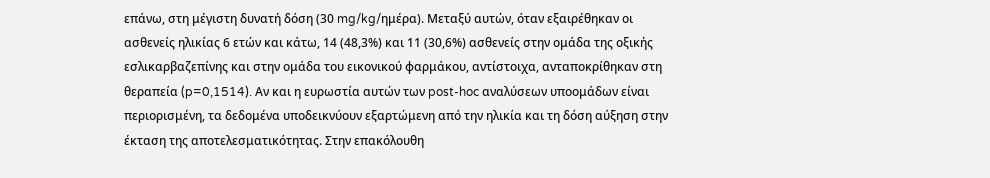επάνω, στη μέγιστη δυνατή δόση (30 mg/kg/ημέρα). Μεταξύ αυτών, όταν εξαιρέθηκαν οι ασθενείς ηλικίας 6 ετών και κάτω, 14 (48,3%) και 11 (30,6%) ασθενείς στην ομάδα της οξικής εσλικαρβαζεπίνης και στην ομάδα του εικονικού φαρμάκου, αντίστοιχα, ανταποκρίθηκαν στη θεραπεία (p=0,1514). Αν και η ευρωστία αυτών των post-hoc αναλύσεων υποομάδων είναι περιορισμένη, τα δεδομένα υποδεικνύουν εξαρτώμενη από την ηλικία και τη δόση αύξηση στην έκταση της αποτελεσματικότητας. Στην επακόλουθη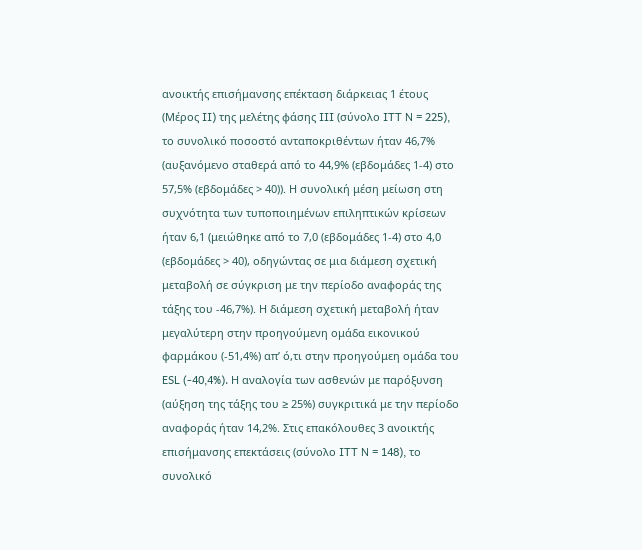ανοικτής επισήμανσης επέκταση διάρκειας 1 έτους (Μέρος II) της μελέτης φάσης III (σύνολο ITT N = 225), το συνολικό ποσοστό ανταποκριθέντων ήταν 46,7% (αυξανόμενο σταθερά από το 44,9% (εβδομάδες 1-4) στο 57,5% (εβδομάδες > 40)). Η συνολική μέση μείωση στη συχνότητα των τυποποιημένων επιληπτικών κρίσεων ήταν 6,1 (μειώθηκε από το 7,0 (εβδομάδες 1-4) στο 4,0 (εβδομάδες > 40), οδηγώντας σε μια διάμεση σχετική μεταβολή σε σύγκριση με την περίοδο αναφοράς της τάξης του -46,7%). Η διάμεση σχετική μεταβολή ήταν μεγαλύτερη στην προηγούμενη ομάδα εικονικού φαρμάκου (-51,4%) απ’ ό,τι στην προηγούμεη ομάδα του ESL (-40,4%). Η αναλογία των ασθενών με παρόξυνση (αύξηση της τάξης του ≥ 25%) συγκριτικά με την περίοδο αναφοράς ήταν 14,2%. Στις επακόλουθες 3 ανοικτής επισήμανσης επεκτάσεις (σύνολο ITT N = 148), το συνολικό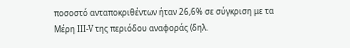ποσοστό ανταποκριθέντων ήταν 26,6% σε σύγκριση με τα Μέρη III-V της περιόδου αναφοράς (δηλ.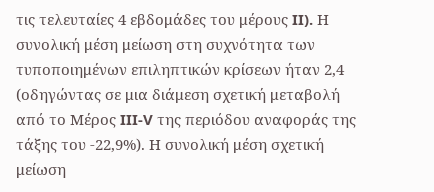τις τελευταίες 4 εβδομάδες του μέρους II). Η συνολική μέση μείωση στη συχνότητα των τυποποιημένων επιληπτικών κρίσεων ήταν 2,4 (οδηγώντας σε μια διάμεση σχετική μεταβολή από το Μέρος III-V της περιόδου αναφοράς της τάξης του -22,9%). Η συνολική μέση σχετική μείωση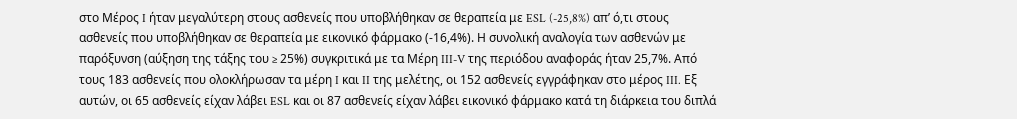στο Μέρος I ήταν μεγαλύτερη στους ασθενείς που υποβλήθηκαν σε θεραπεία με ESL (-25,8%) απ’ ό,τι στους ασθενείς που υποβλήθηκαν σε θεραπεία με εικονικό φάρμακο (-16,4%). Η συνολική αναλογία των ασθενών με παρόξυνση (αύξηση της τάξης του ≥ 25%) συγκριτικά με τα Μέρη III-V της περιόδου αναφοράς ήταν 25,7%. Από τους 183 ασθενείς που ολοκλήρωσαν τα μέρη I και II της μελέτης, οι 152 ασθενείς εγγράφηκαν στο μέρος III. Εξ αυτών, οι 65 ασθενείς είχαν λάβει ESL και οι 87 ασθενείς είχαν λάβει εικονικό φάρμακο κατά τη διάρκεια του διπλά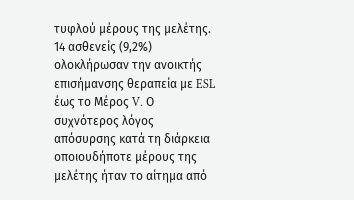τυφλού μέρους της μελέτης. 14 ασθενείς (9,2%) ολοκλήρωσαν την ανοικτής επισήμανσης θεραπεία με ESL έως το Μέρος V. Ο συχνότερος λόγος απόσυρσης κατά τη διάρκεια οποιουδήποτε μέρους της μελέτης ήταν το αίτημα από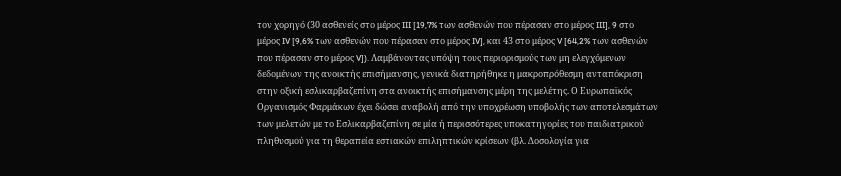τον χορηγό (30 ασθενείς στο μέρος III [19,7% των ασθενών που πέρασαν στο μέρος III], 9 στο μέρος IV [9,6% των ασθενών που πέρασαν στο μέρος IV], και 43 στο μέρος V [64,2% των ασθενών που πέρασαν στο μέρος V]). Λαμβάνοντας υπόψη τους περιορισμούς των μη ελεγχόμενων δεδομένων της ανοικτής επισήμανσης, γενικά διατηρήθηκε η μακροπρόθεσμη ανταπόκριση στην οξική εσλικαρβαζεπίνη στα ανοικτής επισήμανσης μέρη της μελέτης. Ο Ευρωπαϊκός Οργανισμός Φαρμάκων έχει δώσει αναβολή από την υποχρέωση υποβολής των αποτελεσμάτων των μελετών με το Εσλικαρβαζεπίνη σε μία ή περισσότερες υποκατηγορίες του παιδιατρικού πληθυσμού για τη θεραπεία εστιακών επιληπτικών κρίσεων (βλ. Δοσολογία για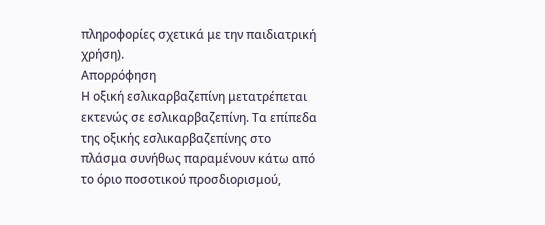πληροφορίες σχετικά με την παιδιατρική χρήση).
Απορρόφηση
Η οξική εσλικαρβαζεπίνη μετατρέπεται εκτενώς σε εσλικαρβαζεπίνη. Τα επίπεδα της οξικής εσλικαρβαζεπίνης στο πλάσμα συνήθως παραμένουν κάτω από το όριο ποσοτικού προσδιορισμού,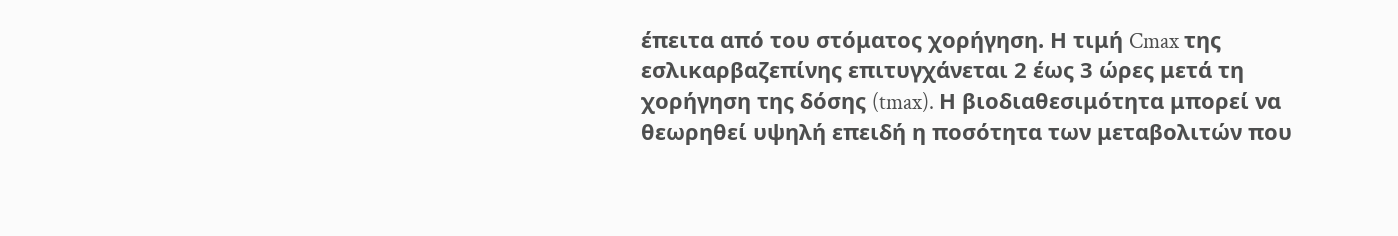έπειτα από του στόματος χορήγηση. Η τιμή Cmax της εσλικαρβαζεπίνης επιτυγχάνεται 2 έως 3 ώρες μετά τη χορήγηση της δόσης (tmax). Η βιοδιαθεσιμότητα μπορεί να θεωρηθεί υψηλή επειδή η ποσότητα των μεταβολιτών που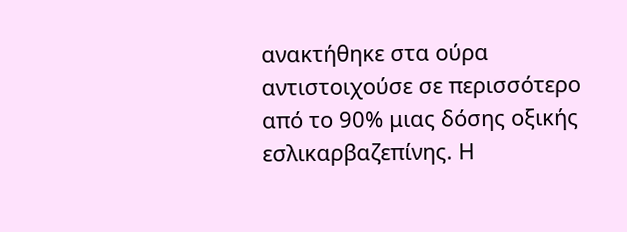ανακτήθηκε στα ούρα αντιστοιχούσε σε περισσότερο από το 90% μιας δόσης οξικής εσλικαρβαζεπίνης. Η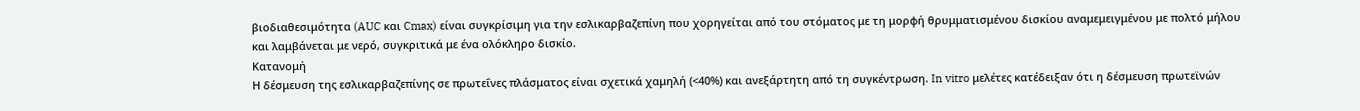βιοδιαθεσιμότητα (AUC και Cmax) είναι συγκρίσιμη για την εσλικαρβαζεπίνη που χορηγείται από του στόματος με τη μορφή θρυμματισμένου δισκίου αναμεμειγμένου με πολτό μήλου και λαμβάνεται με νερό, συγκριτικά με ένα ολόκληρο δισκίο.
Κατανομή
Η δέσμευση της εσλικαρβαζεπίνης σε πρωτεΐνες πλάσματος είναι σχετικά χαμηλή (<40%) και ανεξάρτητη από τη συγκέντρωση. In vitro μελέτες κατέδειξαν ότι η δέσμευση πρωτεϊνών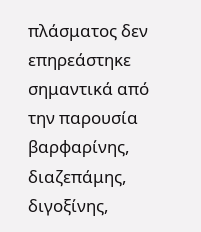πλάσματος δεν επηρεάστηκε σημαντικά από την παρουσία βαρφαρίνης, διαζεπάμης, διγοξίνης,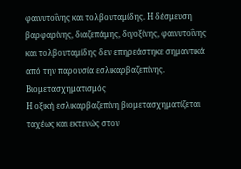φαινυτοΐνης και τολβουταμίδης. Η δέσμευση βαρφαρίνης, διαζεπάμης, διγοξίνης, φαινυτοΐνης και τολβουταμίδης δεν επηρεάστηκε σημαντικά από την παρουσία εσλικαρβαζεπίνης.
Βιομετασχηματισμός
Η οξική εσλικαρβαζεπίνη βιομετασχηματίζεται ταχέως και εκτενώς στον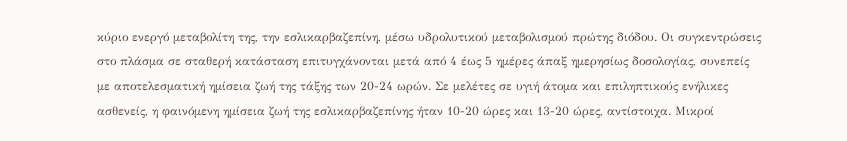κύριο ενεργό μεταβολίτη της, την εσλικαρβαζεπίνη, μέσω υδρολυτικού μεταβολισμού πρώτης διόδου. Οι συγκεντρώσεις στο πλάσμα σε σταθερή κατάσταση επιτυγχάνονται μετά από 4 έως 5 ημέρες άπαξ ημερησίως δοσολογίας, συνεπείς με αποτελεσματική ημίσεια ζωή της τάξης των 20-24 ωρών. Σε μελέτες σε υγιή άτομα και επιληπτικούς ενήλικες ασθενείς, η φαινόμενη ημίσεια ζωή της εσλικαρβαζεπίνης ήταν 10-20 ώρες και 13-20 ώρες, αντίστοιχα. Μικροί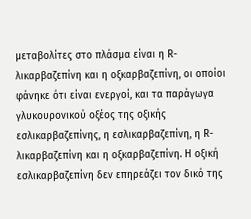μεταβολίτες στο πλάσμα είναι η R-λικαρβαζεπίνη και η οξκαρβαζεπίνη, οι οποίοι φάνηκε ότι είναι ενεργοί, και τα παράγωγα γλυκουρονικού οξέος της οξικής εσλικαρβαζεπίνης, η εσλικαρβαζεπίνη, η R-λικαρβαζεπίνη και η οξκαρβαζεπίνη. Η οξική εσλικαρβαζεπίνη δεν επηρεάζει τον δικό της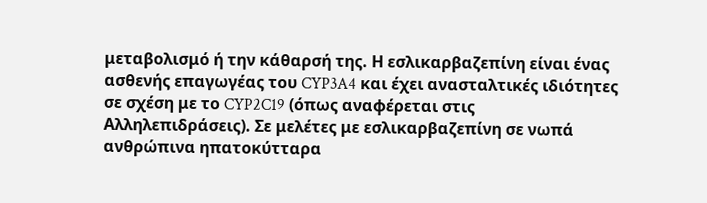μεταβολισμό ή την κάθαρσή της. Η εσλικαρβαζεπίνη είναι ένας ασθενής επαγωγέας του CYP3A4 και έχει ανασταλτικές ιδιότητες σε σχέση με το CYP2C19 (όπως αναφέρεται στις Αλληλεπιδράσεις). Σε μελέτες με εσλικαρβαζεπίνη σε νωπά ανθρώπινα ηπατοκύτταρα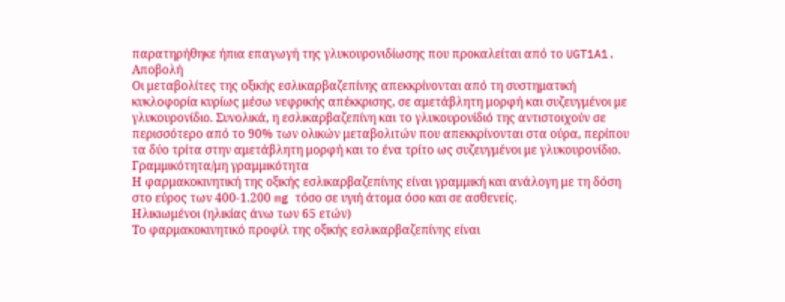παρατηρήθηκε ήπια επαγωγή της γλυκουρονιδίωσης που προκαλείται από το UGT1A1.
Αποβολή
Οι μεταβολίτες της οξικής εσλικαρβαζεπίνης απεκκρίνονται από τη συστηματική κυκλοφορία κυρίως μέσω νεφρικής απέκκρισης, σε αμετάβλητη μορφή και συζευγμένοι με γλυκουρονίδιο. Συνολικά, η εσλικαρβαζεπίνη και το γλυκουρονίδιό της αντιστοιχούν σε περισσότερο από το 90% των ολικών μεταβολιτών που απεκκρίνονται στα ούρα, περίπου τα δύο τρίτα στην αμετάβλητη μορφή και το ένα τρίτο ως συζευγμένοι με γλυκουρονίδιο.
Γραμμικότητα/μη γραμμικότητα
Η φαρμακοκινητική της oξικής εσλικαρβαζεπίνης είναι γραμμική και ανάλογη με τη δόση στο εύρος των 400-1.200 mg τόσο σε υγιή άτομα όσο και σε ασθενείς.
Ηλικιωμένοι (ηλικίας άνω των 65 ετών)
Το φαρμακοκινητικό προφίλ της οξικής εσλικαρβαζεπίνης είναι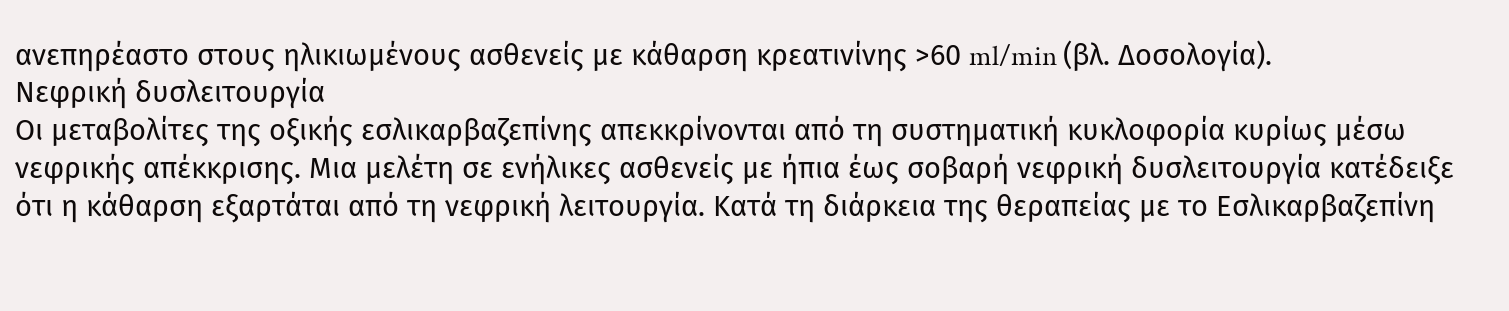ανεπηρέαστο στους ηλικιωμένους ασθενείς με κάθαρση κρεατινίνης >60 ml/min (βλ. Δοσολογία).
Νεφρική δυσλειτουργία
Οι μεταβολίτες της οξικής εσλικαρβαζεπίνης απεκκρίνονται από τη συστηματική κυκλοφορία κυρίως μέσω νεφρικής απέκκρισης. Μια μελέτη σε ενήλικες ασθενείς με ήπια έως σοβαρή νεφρική δυσλειτουργία κατέδειξε ότι η κάθαρση εξαρτάται από τη νεφρική λειτουργία. Κατά τη διάρκεια της θεραπείας με το Εσλικαρβαζεπίνη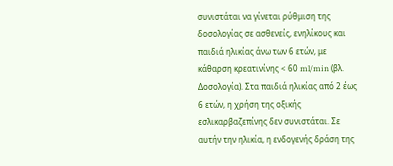συνιστάται να γίνεται ρύθμιση της δοσολογίας σε ασθενείς, ενηλίκους και παιδιά ηλικίας άνω των 6 ετών, με κάθαρση κρεατινίνης < 60 ml/min (βλ. Δοσολογία). Στα παιδιά ηλικίας από 2 έως 6 ετών, η χρήση της οξικής εσλικαρβαζεπίνης δεν συνιστάται. Σε αυτήν την ηλικία, η ενδογενής δράση της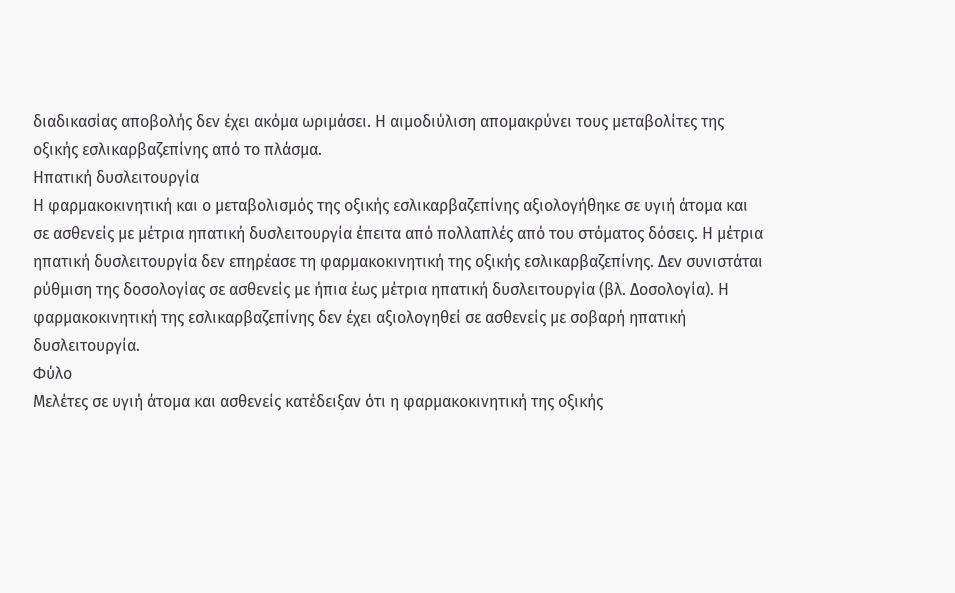διαδικασίας αποβολής δεν έχει ακόμα ωριμάσει. Η αιμοδιύλιση απομακρύνει τους μεταβολίτες της οξικής εσλικαρβαζεπίνης από το πλάσμα.
Ηπατική δυσλειτουργία
Η φαρμακοκινητική και ο μεταβολισμός της οξικής εσλικαρβαζεπίνης αξιολογήθηκε σε υγιή άτομα και σε ασθενείς με μέτρια ηπατική δυσλειτουργία έπειτα από πολλαπλές από του στόματος δόσεις. Η μέτρια ηπατική δυσλειτουργία δεν επηρέασε τη φαρμακοκινητική της οξικής εσλικαρβαζεπίνης. Δεν συνιστάται ρύθμιση της δοσολογίας σε ασθενείς με ήπια έως μέτρια ηπατική δυσλειτουργία (βλ. Δοσολογία). Η φαρμακοκινητική της εσλικαρβαζεπίνης δεν έχει αξιολογηθεί σε ασθενείς με σοβαρή ηπατική δυσλειτουργία.
Φύλο
Μελέτες σε υγιή άτομα και ασθενείς κατέδειξαν ότι η φαρμακοκινητική της οξικής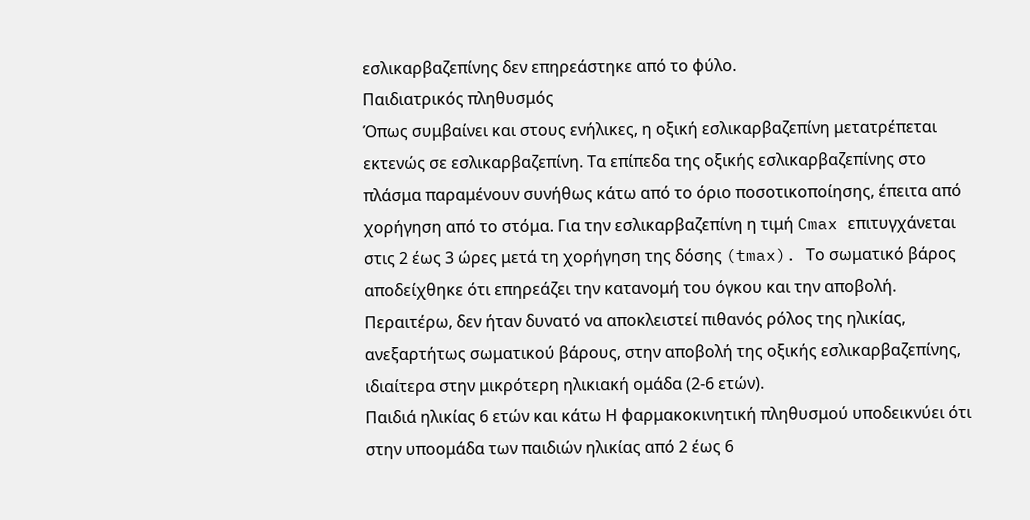εσλικαρβαζεπίνης δεν επηρεάστηκε από το φύλο.
Παιδιατρικός πληθυσμός
Όπως συμβαίνει και στους ενήλικες, η οξική εσλικαρβαζεπίνη μετατρέπεται εκτενώς σε εσλικαρβαζεπίνη. Τα επίπεδα της οξικής εσλικαρβαζεπίνης στο πλάσμα παραμένουν συνήθως κάτω από το όριο ποσοτικοποίησης, έπειτα από χορήγηση από το στόμα. Για την εσλικαρβαζεπίνη η τιμή Cmax επιτυγχάνεται στις 2 έως 3 ώρες μετά τη χορήγηση της δόσης (tmax). Το σωματικό βάρος αποδείχθηκε ότι επηρεάζει την κατανομή του όγκου και την αποβολή. Περαιτέρω, δεν ήταν δυνατό να αποκλειστεί πιθανός ρόλος της ηλικίας, ανεξαρτήτως σωματικού βάρους, στην αποβολή της οξικής εσλικαρβαζεπίνης, ιδιαίτερα στην μικρότερη ηλικιακή ομάδα (2-6 ετών).
Παιδιά ηλικίας 6 ετών και κάτω Η φαρμακοκινητική πληθυσμού υποδεικνύει ότι στην υποομάδα των παιδιών ηλικίας από 2 έως 6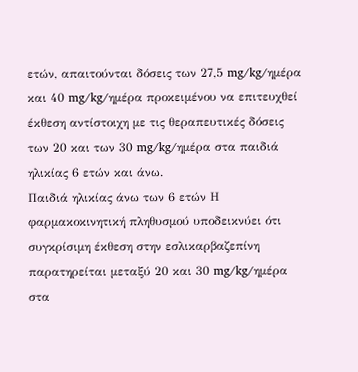ετών, απαιτούνται δόσεις των 27,5 mg/kg/ημέρα και 40 mg/kg/ημέρα προκειμένου να επιτευχθεί έκθεση αντίστοιχη με τις θεραπευτικές δόσεις των 20 και των 30 mg/kg/ημέρα στα παιδιά ηλικίας 6 ετών και άνω.
Παιδιά ηλικίας άνω των 6 ετών Η φαρμακοκινητική πληθυσμού υποδεικνύει ότι συγκρίσιμη έκθεση στην εσλικαρβαζεπίνη παρατηρείται μεταξύ 20 και 30 mg/kg/ημέρα στα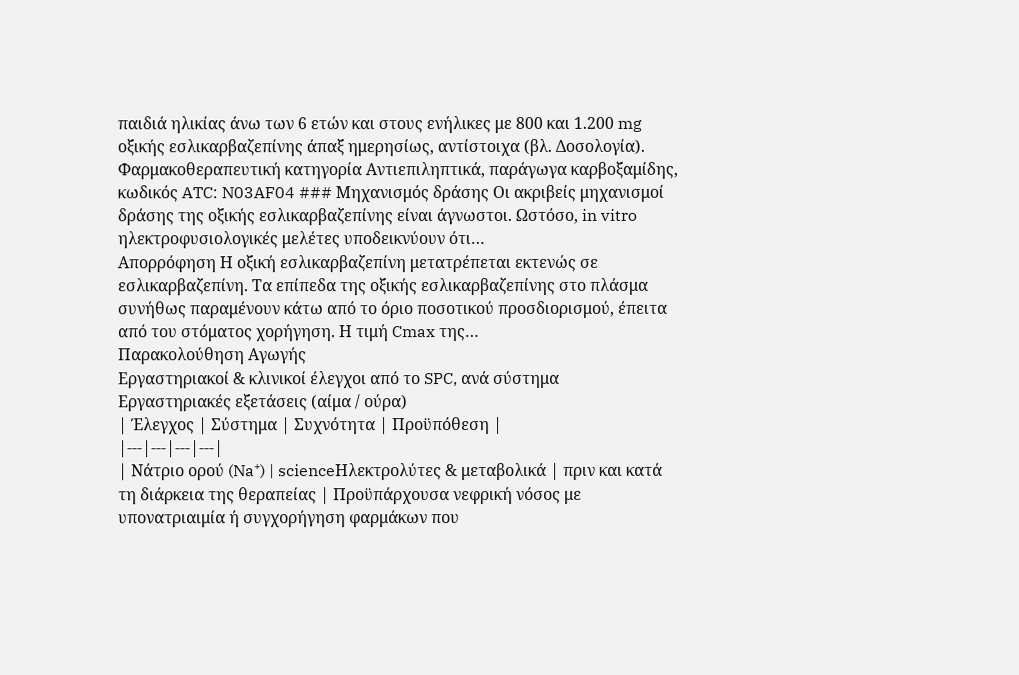παιδιά ηλικίας άνω των 6 ετών και στους ενήλικες με 800 και 1.200 mg οξικής εσλικαρβαζεπίνης άπαξ ημερησίως, αντίστοιχα (βλ. Δοσολογία).
Φαρμακοθεραπευτική κατηγορία Αντιεπιληπτικά, παράγωγα καρβοξαμίδης, κωδικός ATC: N03AF04 ### Μηχανισμός δράσης Οι ακριβείς μηχανισμοί δράσης της οξικής εσλικαρβαζεπίνης είναι άγνωστοι. Ωστόσο, in vitro ηλεκτροφυσιολογικές μελέτες υποδεικνύουν ότι…
Απορρόφηση Η οξική εσλικαρβαζεπίνη μετατρέπεται εκτενώς σε εσλικαρβαζεπίνη. Τα επίπεδα της οξικής εσλικαρβαζεπίνης στο πλάσμα συνήθως παραμένουν κάτω από το όριο ποσοτικού προσδιορισμού, έπειτα από του στόματος χορήγηση. Η τιμή Cmax της…
Παρακολούθηση Αγωγής
Εργαστηριακοί & κλινικοί έλεγχοι από το SPC, ανά σύστημα
Εργαστηριακές εξετάσεις (αίμα / ούρα)
| Έλεγχος | Σύστημα | Συχνότητα | Προϋπόθεση |
|---|---|---|---|
| Νάτριο ορού (Na⁺) | scienceΗλεκτρολύτες & μεταβολικά | πριν και κατά τη διάρκεια της θεραπείας | Προϋπάρχουσα νεφρική νόσος με υπονατριαιμία ή συγχορήγηση φαρμάκων που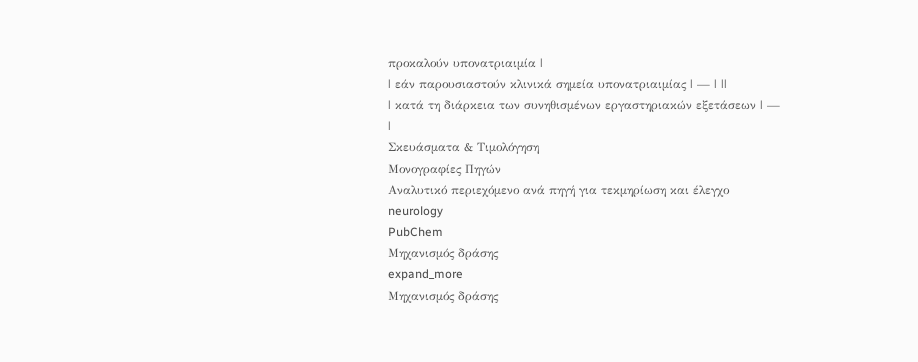προκαλούν υπονατριαιμία |
| εάν παρουσιαστούν κλινικά σημεία υπονατριαιμίας | — | ||
| κατά τη διάρκεια των συνηθισμένων εργαστηριακών εξετάσεων | — |
Σκευάσματα & Τιμολόγηση
Μονογραφίες Πηγών
Αναλυτικό περιεχόμενο ανά πηγή για τεκμηρίωση και έλεγχο
neurology
PubChem
Μηχανισμός δράσης
expand_more
Μηχανισμός δράσης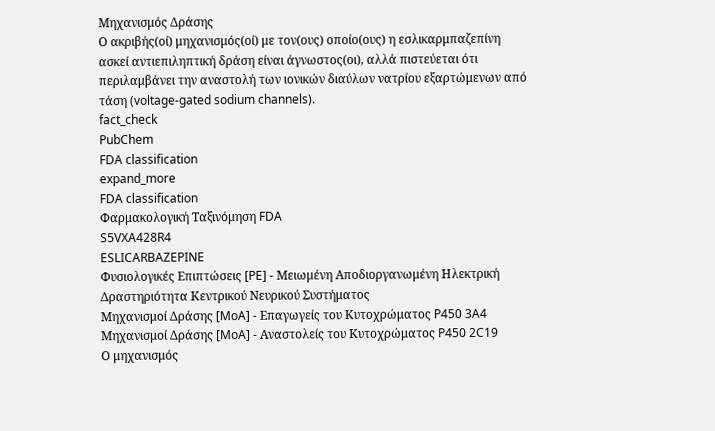Μηχανισμός Δράσης
Ο ακριβής(οί) μηχανισμός(οί) με τον(ους) οποίο(ους) η εσλικαρμπαζεπίνη ασκεί αντιεπιληπτική δράση είναι άγνωστος(οι), αλλά πιστεύεται ότι περιλαμβάνει την αναστολή των ιονικών διαύλων νατρίου εξαρτώμενων από τάση (voltage-gated sodium channels).
fact_check
PubChem
FDA classification
expand_more
FDA classification
Φαρμακολογική Ταξινόμηση FDA
S5VXA428R4
ESLICARBAZEPINE
Φυσιολογικές Επιπτώσεις [PE] - Μειωμένη Αποδιοργανωμένη Ηλεκτρική Δραστηριότητα Κεντρικού Νευρικού Συστήματος
Μηχανισμοί Δράσης [MoA] - Επαγωγείς του Κυτοχρώματος P450 3A4
Μηχανισμοί Δράσης [MoA] - Αναστολείς του Κυτοχρώματος P450 2C19
Ο μηχανισμός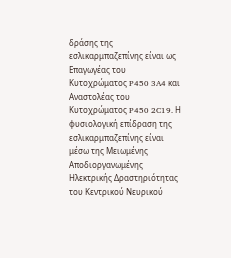δράσης της εσλικαρμπαζεπίνης είναι ως Επαγωγέας του Κυτοχρώματος P450 3A4 και Αναστολέας του Κυτοχρώματος P450 2C19. Η φυσιολογική επίδραση της εσλικαρμπαζεπίνης είναι μέσω της Μειωμένης Αποδιοργανωμένης Ηλεκτρικής Δραστηριότητας του Κεντρικού Νευρικού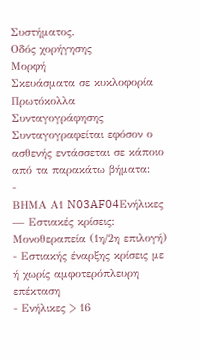Συστήματος.
Οδός χορήγησης
Μορφή
Σκευάσματα σε κυκλοφορία
Πρωτόκολλα Συνταγογράφησης
Συνταγογραφείται εφόσον ο ασθενής εντάσσεται σε κάποιο από τα παρακάτω βήματα:
-
ΒΗΜΑ Α1 N03AF04Ενήλικες — Εστιακές κρίσεις: Μονοθεραπεία (1η/2η επιλογή)
- Εστιακής έναρξης κρίσεις με ή χωρίς αμφοτερόπλευρη επέκταση
- Ενήλικες > 16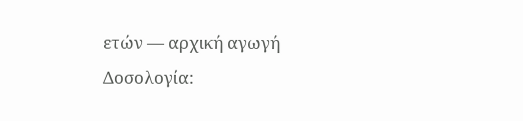ετών — αρχική αγωγή
Δοσολογία: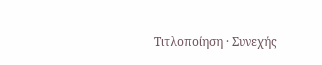Τιτλοποίηση · Συνεχής